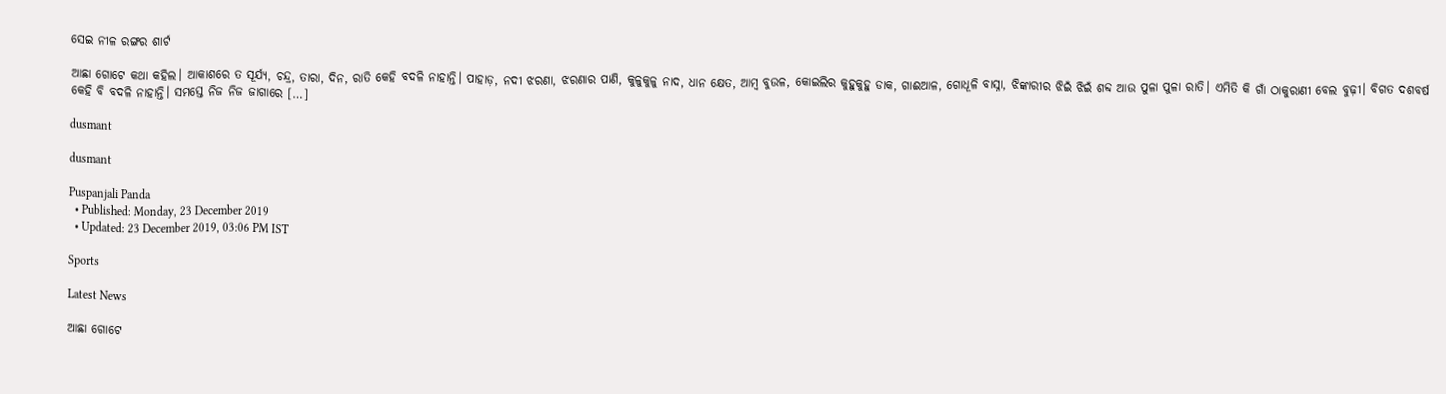ସେଇ ନୀଳ ରଙ୍ଗର ଶାର୍ଟ

ଆଛା ଗୋଟେ କଥା କହିଲ। ଆକାଶରେ ତ ସୂର୍ଯ୍ୟ, ଚନ୍ଦ୍ର, ତାରା, ଦିନ, ରାତି କେହି ବଦଳି ନାହାନ୍ତି। ପାହାଡ଼, ନଦୀ ଝରଣା, ଝରଣାର ପାଣି, କୁଳୁକୁଳୁ ନାଦ, ଧାନ କ୍ଷେତ, ଆମ୍ବ ବୁଉଳ, କୋଇଲିର କୁହୁକୁହୁ ଡାକ, ଗାଈଆଳ, ଗୋଧୂଳି ବାସ୍ନା, ଝିଙ୍କାରୀର ଝିଇଁ ଝିଇଁ ଶବ୍ଦ ଆଉ ପୁଳା ପୁଳା ରାତି। ଏମିତି କି ଗାଁ ଠାକୁରାଣୀ ବେଲ ବୁଢ଼ୀ। ବିଗତ ଦଶବର୍ଷ କେହି ବି ବଦଳି ନାହାନ୍ତି। ସମସ୍ତେ ନିଜ ନିଜ ଜାଗାରେ […]

dusmant

dusmant

Puspanjali Panda
  • Published: Monday, 23 December 2019
  • Updated: 23 December 2019, 03:06 PM IST

Sports

Latest News

ଆଛା ଗୋଟେ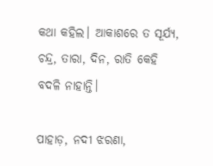କଥା କହିଲ। ଆକାଶରେ ତ ସୂର୍ଯ୍ୟ, ଚନ୍ଦ୍ର, ତାରା, ଦିନ, ରାତି କେହି ବଦଳି ନାହାନ୍ତି।

ପାହାଡ଼, ନଦୀ ଝରଣା,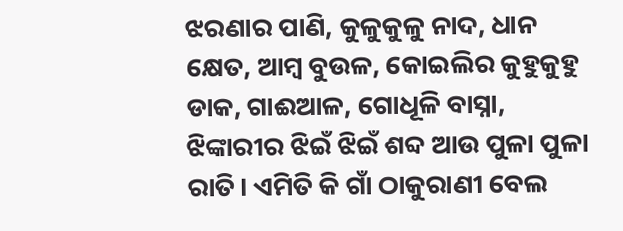ଝରଣାର ପାଣି, କୁଳୁକୁଳୁ ନାଦ, ଧାନ କ୍ଷେତ, ଆମ୍ବ ବୁଉଳ, କୋଇଲିର କୁହୁକୁହୁ ଡାକ, ଗାଈଆଳ, ଗୋଧୂଳି ବାସ୍ନା, ଝିଙ୍କାରୀର ଝିଇଁ ଝିଇଁ ଶବ୍ଦ ଆଉ ପୁଳା ପୁଳା ରାତି। ଏମିତି କି ଗାଁ ଠାକୁରାଣୀ ବେଲ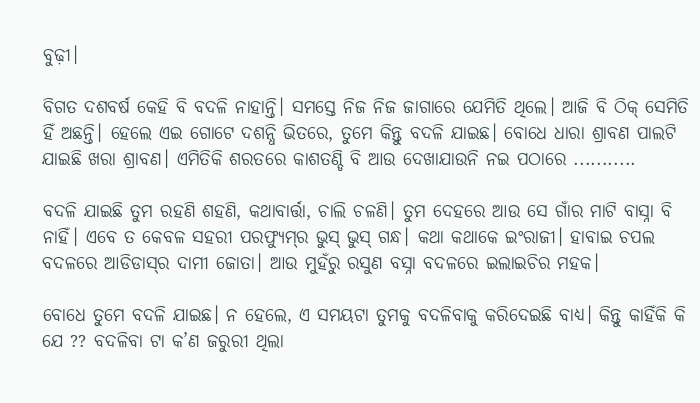ବୁଢ଼ୀ।

ବିଗତ ଦଶବର୍ଷ କେହି ବି ବଦଳି ନାହାନ୍ତି। ସମସ୍ତେ ନିଜ ନିଜ ଜାଗାରେ ଯେମିତି ଥିଲେ। ଆଜି ବି ଠିକ୍‌ ସେମିତି ହିଁ ଅଛନ୍ତି। ହେଲେ ଏଇ ଗୋଟେ ଦଶନ୍ଧି ଭିତରେ, ତୁମେ କିନ୍ତୁ ବଦଳି ଯାଇଛ। ବୋଧେ ଧାରା ଶ୍ରାବଣ ପାଲଟି ଯାଇଛି ଖରା ଶ୍ରାବଣ। ଏମିତିକି ଶରତରେ କାଶତଣ୍ଡି ବି ଆଉ ଦେଖାଯାଉନି ନଇ ପଠାରେ ...........

ବଦଳି ଯାଇଛି ତୁମ ରହଣି ଶହଣି, କଥାବାର୍ତ୍ତା, ଚାଲି ଚଳଣି। ତୁମ ଦେହରେ ଆଉ ସେ ଗାଁର ମାଟି ବାସ୍ନା ବି ନାହିଁ। ଏବେ ତ କେବଳ ସହରୀ ପରଫ୍ୟୁମ୍‌ର ଭୁସ୍‌ ଭୁସ୍‌ ଗନ୍ଧ। କଥା କଥାକେ ଇଂରାଜୀ। ହାବାଇ ଚପଲ ବଦଳରେ ଆଡିଡାସ୍‌ର ଦାମୀ ଜୋତା। ଆଉ ମୁହଁରୁ ରସୁଣ ବସ୍ନା ବଦଳରେ ଇଲାଇଚିର ମହକ।

ବୋଧେ ତୁମେ ବଦଳି ଯାଇଛ। ନ ହେଲେ, ଏ ସମୟଟା ତୁମକୁ ବଦଳିବାକୁ କରିଦେଇଛି ବାଧ୍ୟ। କିନ୍ତୁ କାହିଁକି କି ଯେ ?? ବଦଳିବା ଟା କ’ଣ ଜରୁରୀ ଥିଲା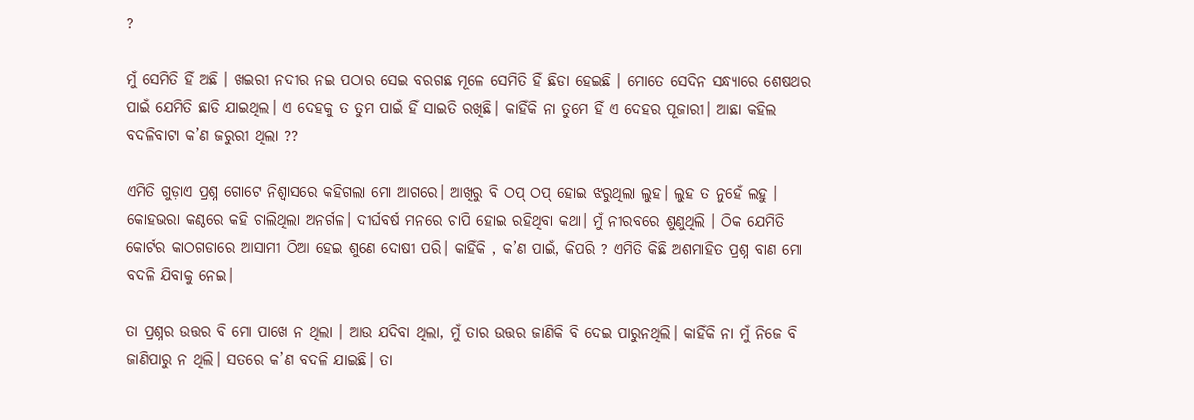?

ମୁଁ ସେମିତି ହିଁ ଅଛି । ଖଇରୀ ନଦୀର ନଇ ପଠାର ସେଇ ବରଗଛ ମୂଳେ ସେମିତି ହିଁ ଛିଡା ହେଇଛି । ମୋତେ ସେଦିନ ସନ୍ଧ୍ୟାରେ ଶେଷଥର ପାଇଁ ଯେମିତି ଛାଡି ଯାଇଥିଲ। ଏ ଦେହକୁ ତ ତୁମ ପାଇଁ ହିଁ ସାଇତି ରଖିଛି। କାହିଁକି ନା ତୁମେ ହିଁ ଏ ଦେହର ପୂଜାରୀ। ଆଛା କହିଲ ବଦଳିବାଟା କ’ଣ ଜରୁରୀ ଥିଲା ??

ଏମିତି ଗୁଡ଼ାଏ ପ୍ରଶ୍ନ ଗୋଟେ ନିଶ୍ୱାସରେ କହିଗଲା ମୋ ଆଗରେ। ଆଖିରୁ ବି ଠପ୍‌ ଠପ୍‌ ହୋଇ ଝରୁଥିଲା ଲୁହ। ଲୁହ ତ ନୁହେଁ ଲହୁ । କୋହଭରା କଣ୍ଠରେ କହି ଚାଲିଥିଲା ଅନର୍ଗଳ। ଦୀର୍ଘବର୍ଷ ମନରେ ଚାପି ହୋଇ ରହିଥିବା କଥା। ମୁଁ ନୀରବରେ ଶୁଣୁଥିଲି । ଠିକ ଯେମିତି କୋର୍ଟର କାଠଗଡାରେ ଆସାମୀ ଠିଆ ହେଇ ଶୁଣେ ଦୋଷୀ ପରି। କାହିଁକି , କ’ଣ ପାଇଁ, କିପରି ? ଏମିତି କିଛି ଅଶମାହିତ ପ୍ରଶ୍ନ ବାଣ ମୋ ବଦଳି ଯିବାକୁ ନେଇ।

ତା ପ୍ରଶ୍ନର ଉତ୍ତର ବି ମୋ ପାଖେ ନ ଥିଲା । ଆଉ ଯଦିବା ଥିଲା, ମୁଁ ତାର ଉତ୍ତର ଜାଣିକି ବି ଦେଇ ପାରୁନଥିଲି। କାହିଁକି ନା ମୁଁ ନିଜେ ବି ଜାଣିପାରୁ ନ ଥିଲି। ସତରେ କ’ଣ ବଦଳି ଯାଇଛି। ତା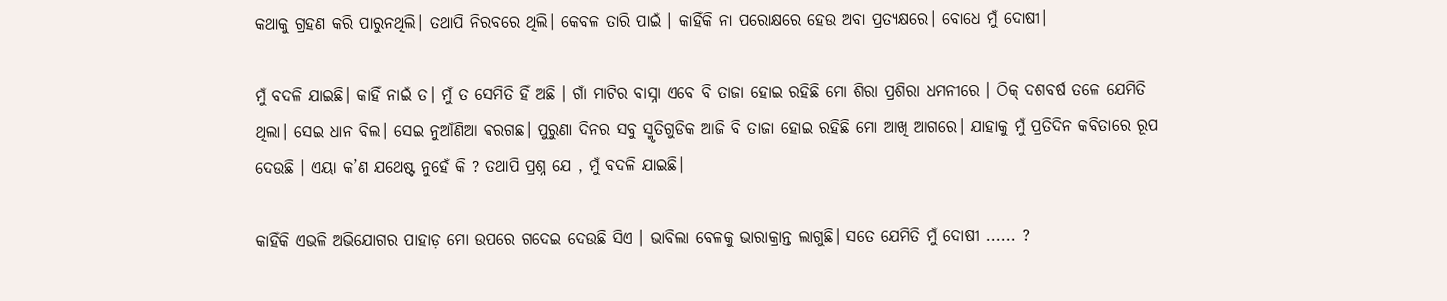କଥାକୁ ଗ୍ରହଣ କରି ପାରୁନଥିଲି। ତଥାପି ନିରବରେ ଥିଲି। କେବଳ ତାରି ପାଇଁ । କାହିଁକି ନା ପରୋକ୍ଷରେ ହେଉ ଅବା ପ୍ରତ୍ୟକ୍ଷରେ। ବୋଧେ ମୁଁ ଦୋଷୀ।

ମୁଁ ବଦଳି ଯାଇଛି। କାହିଁ ନାଇଁ ତ। ମୁଁ ତ ସେମିତି ହିଁ ଅଛି । ଗାଁ ମାଟିର ବାସ୍ନା ଏବେ ବି ତାଜା ହୋଇ ରହିଛି ମୋ ଶିରା ପ୍ରଶିରା ଧମନୀରେ । ଠିକ୍‌ ଦଶବର୍ଷ ତଳେ ଯେମିତି ଥିଲା। ସେଇ ଧାନ ବିଲ। ସେଇ ନୁଆଁଣିଆ ଵରଗଛ। ପୁରୁଣା ଦିନର ସବୁ ସ୍ମୃତିଗୁଡିକ ଆଜି ବି ତାଜା ହୋଇ ରହିଛି ମୋ ଆଖି ଆଗରେ। ଯାହାକୁ ମୁଁ ପ୍ରତିଦିନ କବିତାରେ ରୂପ ଦେଉଛି । ଏୟା କ’ଣ ଯଥେଷ୍ଟ ନୁହେଁ କି ? ତଥାପି ପ୍ରଶ୍ନ ଯେ , ମୁଁ ବଦଳି ଯାଇଛି।

କାହିଁକି ଏଭଳି ଅଭିଯୋଗର ପାହାଡ଼ ମୋ ଉପରେ ଗଦେଇ ଦେଉଛି ସିଏ । ଭାବିଲା ବେଳକୁ ଭାରାକ୍ରାନ୍ତ ଲାଗୁଛି। ସତେ ଯେମିତି ମୁଁ ଦୋଷୀ ...... ?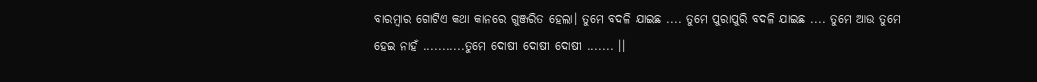ବାରମ୍ବାର ଗୋଟିଏ କଥା କାନରେ ଗୁଞ୍ଜରିତ ହେଲା। ତୁମେ ବଦଳି ଯାଇଛ .... ତୁମେ ପୁରାପୁରି ବଦଳି ଯାଇଛ .... ତୁମେ ଆଉ ତୁମେ ହେଇ ନାହଁ ...........ତୁମେ ଦୋଷୀ ଦୋଷୀ ଦୋଷୀ ....... ।।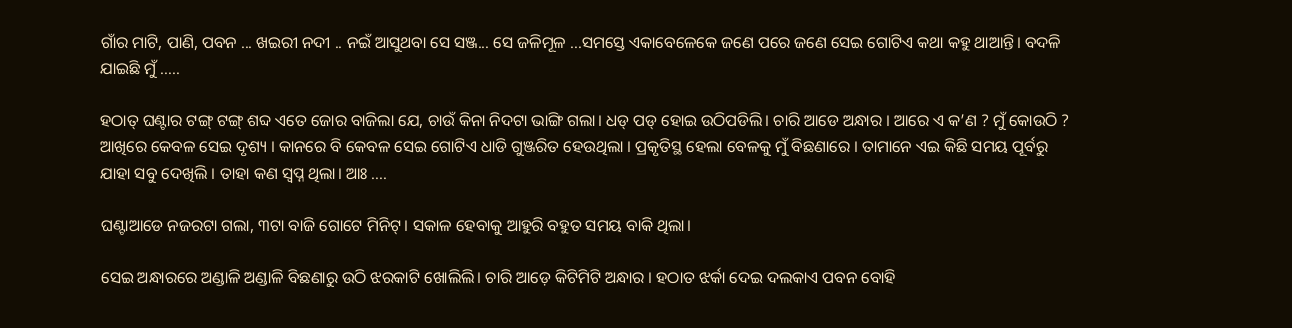ଗାଁର ମାଟି, ପାଣି, ପବନ ... ଖଇରୀ ନଦୀ .. ନଇଁ ଆସୁଥବା ସେ ସଞ୍ଜ... ସେ ଜଳିମୂଳ ...ସମସ୍ତେ ଏକାବେଳେକେ ଜଣେ ପରେ ଜଣେ ସେଇ ଗୋଟିଏ କଥା କହୁ ଥାଆନ୍ତି। ବଦଳି ଯାଇଛି ମୁଁ .....

ହଠାତ୍‌ ଘଣ୍ଟାର ଟଙ୍ଗ୍‌ ଟଙ୍ଗ୍‌ ଶବ୍ଦ ଏତେ ଜୋର ବାଜିଲା ଯେ, ଚାଉଁ କିନା ନିଦଟା ଭାଙ୍ଗି ଗଲା। ଧଡ୍‌ ପଡ୍‌ ହୋଇ ଉଠିପଡିଲି। ଚାରି ଆଡେ ଅନ୍ଧାର । ଆରେ ଏ କ’ଣ ? ମୁଁ କୋଉଠି ? ଆଖିରେ କେବଳ ସେଇ ଦୃଶ୍ୟ । କାନରେ ବି କେବଳ ସେଇ ଗୋଟିଏ ଧାଡି ଗୁଞ୍ଜରିତ ହେଉଥିଲା । ପ୍ରକୃତିସ୍ଥ ହେଲା ବେଳକୁ ମୁଁ ବିଛଣାରେ । ତାମାନେ ଏଇ କିଛି ସମୟ ପୂର୍ବରୁ ଯାହା ସବୁ ଦେଖିଲି । ତାହା କଣ ସ୍ୱପ୍ନ ଥିଲା। ଆଃ ....

ଘଣ୍ଟାଆଡେ ନଜରଟା ଗଲା, ୩ଟା ବାଜି ଗୋଟେ ମିନିଟ୍‌। ସକାଳ ହେବାକୁ ଆହୁରି ବହୁତ ସମୟ ବାକି ଥିଲା।

ସେଇ ଅନ୍ଧାରରେ ଅଣ୍ଡାଳି ଅଣ୍ଡାଳି ବିଛଣାରୁ ଉଠି ଝରକାଟି ଖୋଲିଲି। ଚାରି ଆଡ଼େ କିଟିମିଟି ଅନ୍ଧାର । ହଠାତ ଝର୍କା ଦେଇ ଦଲକାଏ ପବନ ବୋହି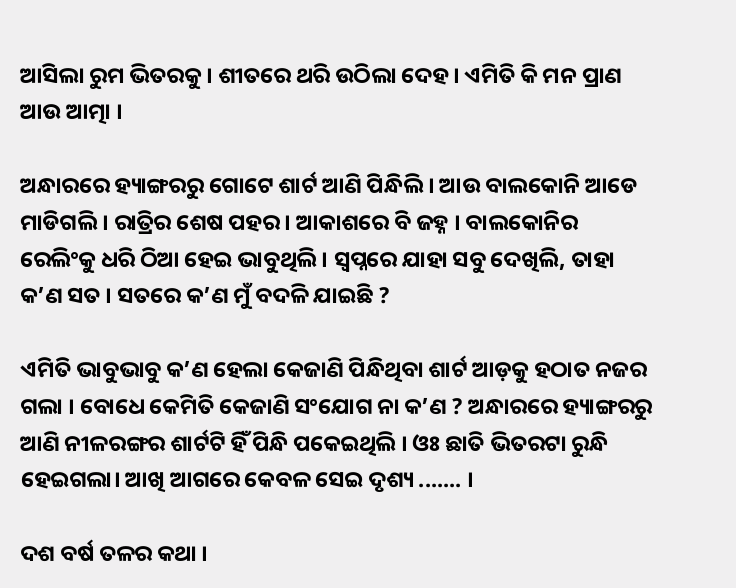ଆସିଲା ରୁମ ଭିତରକୁ । ଶୀତରେ ଥରି ଉଠିଲା ଦେହ । ଏମିତି କି ମନ ପ୍ରାଣ ଆଉ ଆତ୍ମା ।

ଅନ୍ଧାରରେ ହ୍ୟାଙ୍ଗରରୁ ଗୋଟେ ଶାର୍ଟ ଆଣି ପିନ୍ଧିଲି । ଆଉ ବାଲକୋନି ଆଡେ ମାଡିଗଲି । ରାତ୍ରିର ଶେଷ ପହର । ଆକାଶରେ ବି ଜହ୍ନ । ବାଲକୋନିର ରେଲିଂକୁ ଧରି ଠିଆ ହେଇ ଭାବୁଥିଲି । ସ୍ୱପ୍ନରେ ଯାହା ସବୁ ଦେଖିଲି, ତାହା କ’ଣ ସତ । ସତରେ କ’ଣ ମୁଁ ବଦଳି ଯାଇଛି ?

ଏମିତି ଭାବୁଭାବୁ କ’ଣ ହେଲା କେଜାଣି ପିନ୍ଧିଥିବା ଶାର୍ଟ ଆଡ଼କୁ ହଠାତ ନଜର ଗଲା । ବୋଧେ କେମିତି କେଜାଣି ସଂଯୋଗ ନା କ’ଣ ? ଅନ୍ଧାରରେ ହ୍ୟାଙ୍ଗରରୁ ଆଣି ନୀଳରଙ୍ଗର ଶାର୍ଟଟି ହିଁ ପିନ୍ଧି ପକେଇଥିଲି । ଓଃ ଛାତି ଭିତରଟା ରୁନ୍ଧି ହେଇଗଲା। ଆଖି ଆଗରେ କେବଳ ସେଇ ଦୃଶ୍ୟ ....... ।

ଦଶ ବର୍ଷ ତଳର କଥା ।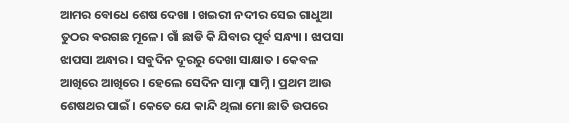ଆମର ବୋଧେ ଶେଷ ଦେଖା । ଖଇରୀ ନଦୀର ସେଇ ଗାଧୁଆ ତୁଠର ଵରଗଛ ମୂଳେ। ଗାଁ ଛାଡି କି ଯିବାର ପୂର୍ବ ସନ୍ଧ୍ୟା । ଝାପସା ଝାପସା ଅନ୍ଧାର । ସବୁଦିନ ଦୂରରୁ ଦେଖା ସାକ୍ଷାତ । କେବଳ ଆଖିରେ ଆଖିରେ । ହେଲେ ସେଦିନ ସାମ୍ନା ସାମ୍ନି । ପ୍ରଥମ ଆଉ ଶେଷଥର ପାଇଁ । କେତେ ଯେ କାନ୍ଦି ଥିଲା ମୋ ଛାତି ଉପରେ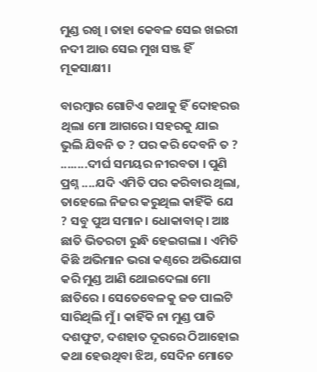ମୁଣ୍ଡ ରଖି । ତାହା କେବଳ ସେଇ ଖଇରୀ ନଦୀ ଆଉ ସେଇ ମୁଖ ସଞ୍ଜ ହିଁ ମୂକସାକ୍ଷୀ।

ବାରମ୍ବାର ଗୋଟିଏ କଥାକୁ ହିଁ ଦୋହରଉ ଥିଲା ମୋ ଆଗରେ। ସହରକୁ ଯାଇ ଭୁଲି ଯିବନି ତ ? ପର କରି ଦେବନି ତ ? ........ଦୀର୍ଘ ସମୟର ନୀରବତା । ପୁଣି ପ୍ରଶ୍ନ ....ଯଦି ଏମିତି ପର କରିବାର ଥିଲା, ତାହେଲେ ନିଜର କରୁଥିଲ କାହିଁକି ଯେ ? ସବୁ ପୁଅ ସମାନ। ଧୋକାବାଜ୍‌। ଆଃ ଛାତି ଭିତରଟା ରୁନ୍ଧି ହେଇଗଲା । ଏମିତି କିଛି ଅଭିମାନ ଭରା କଣ୍ଠରେ ଅଭିଯୋଗ କରି ମୁଣ୍ଡ ଆଣି ଥୋଇଦେଲା ମୋ ଛାତିରେ । ସେତେବେଳକୁ ଜଡ ପାଲଟି ସାରିଥିଲି ମୁଁ । କାହିଁକି ନା ମୁଣ୍ଡ ପାତି ଦଶଫୁଟ, ଦଶହାତ ଦୂରରେ ଠିଆହୋଇ କଥା ହେଉଥିବା ଝିଅ, ସେଦିନ ମୋତେ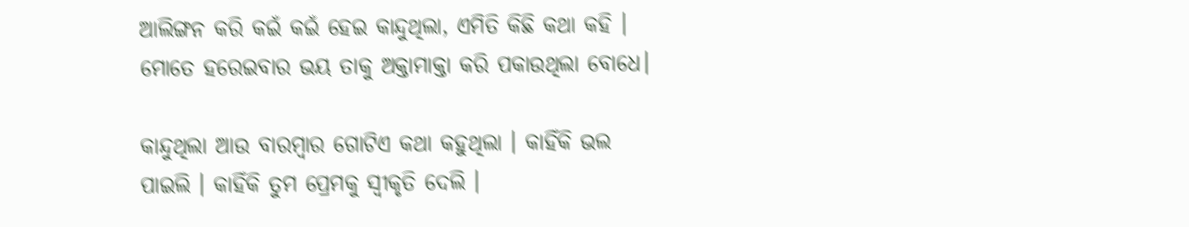ଆଲିଙ୍ଗନ କରି କଇଁ କଇଁ ହେଇ କାନ୍ଦୁଥିଲା, ଏମିତି କିଛି କଥା କହି । ମୋତେ ହରେଇବାର ଭୟ ତାକୁ ଅକ୍ତାମାକ୍ତା କରି ପକାଉଥିଲା ବୋଧେ।

କାନ୍ଦୁଥିଲା ଆଉ ବାରମ୍ବାର ଗୋଟିଏ କଥା କହୁଥିଲା । କାହିଁକି ଭଲ ପାଇଲି । କାହିଁକି ତୁମ ପ୍ରେମକୁ ସ୍ୱୀକୃତି ଦେଲି ।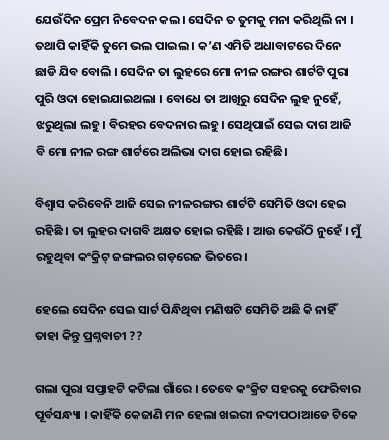ଯେଉଁଦିନ ପ୍ରେମ ନିବେଦନ କଲ। ସେଦିନ ତ ତୁମକୁ ମନା କରିଥିଲି ନା । ତଥାପି କାହିଁକି ତୁମେ ଭଲ ପାଇଲ । କ’ଣ ଏମିତି ଅଧାବାଟରେ ଦିନେ ଛାଡି ଯିବ ବୋଲି । ସେଦିନ ତା ଲୁହରେ ମୋ ନୀଳ ରଙ୍ଗର ଶାର୍ଟଟି ପୁରା ପୁରି ଓଦା ହୋଇଯାଇଥଲା । ବୋଧେ ତା ଆଖିରୁ ସେଦିନ ଲୁହ ନୁହେଁ, ଝରୁଥିଲା ଲହୁ। ବିରହର ବେଦନାର ଲହୁ। ସେଥିପାଇଁ ସେଇ ଦାଗ ଆଜି ବି ମୋ ନୀଳ ରଙ୍ଗ ଶାର୍ଟରେ ଅଲିଭା ଦାଗ ହୋଇ ରହିଛି।

ବିଶ୍ୱାସ କରିବେନି ଆଜି ସେଇ ନୀଳରଙ୍ଗର ଶାର୍ଟଟି ସେମିତି ଓଦା ହେଇ ରହିଛି । ତା ଲୁହର ଦାଗବି ଅକ୍ଷତ ହୋଇ ରହିଛି । ଆଉ କେଉଁଠି ନୁହେଁ । ମୁଁ ରହୁଥିବା କଂକ୍ରିଟ୍‌ ଜଙ୍ଗଲର ଗଡ଼ରେଜ ଭିତରେ।

ହେଲେ ସେଦିନ ସେଇ ସାର୍ଟ ପିନ୍ଧିଥିବା ମଣିଷଟି ସେମିତି ଅଛି କି ନାହିଁ ତାହା କିନ୍ତୁ ପ୍ରଶ୍ନବାଚୀ ??

ଗଲା ପୁରା ସପ୍ତାହଟି କଟିଲା ଗାଁରେ । ତେବେ କଂକ୍ରିଟ ସହରକୁ ଫେରିବାର ପୂର୍ବସନ୍ଧ୍ୟା । କାହିଁକି କେଜାଣି ମନ ହେଲା ଖଇରୀ ନଦୀପଠାଆଡେ ଟିକେ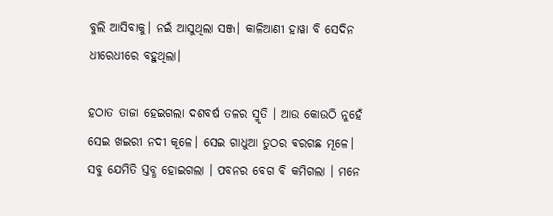ବୁଲି ଆସିବାକୁ। ନଇଁ ଆସୁଥିଲା ସଞ୍ଜ। କାଳିଆଣୀ ହାୱା ବି ସେଦିନ ଧୀରେଧୀରେ ବହୁଥିଲା।

ହଠାତ ତାଜା ହେଇଗଲା ଦଶବର୍ଷ ତଳର ସ୍ମୃତି । ଆଉ କୋଉଠି ନୁହେଁ ସେଇ ଖଇରୀ ନଦୀ କୂଳେ। ସେଇ ଗାଧୁଆ ତୁଠର ଵରଗଛ ମୂଳେ। ସବୁ ଯେମିତି ସ୍ତବ୍ଧ ହୋଇଗଲା । ପବନର ବେଗ ବି କମିଗଲା । ମନେ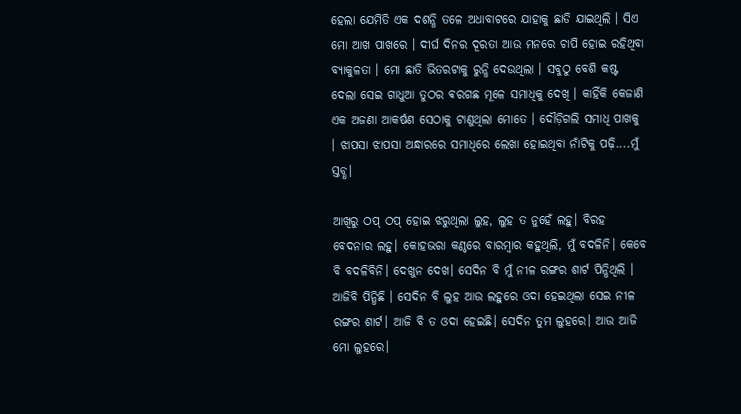ହେଲା ଯେମିତି ଏକ ଦଶନ୍ଧି ତଳେ ଅଧାବାଟରେ ଯାହାକୁ ଛାଡି ଯାଇଥିଲି । ସିଏ ମୋ ଆଖ ପାଖରେ । ଦୀର୍ଘ ଦିନର ଦୂରତା ଆଉ ମନରେ ଚାପି ହୋଇ ରହିଥିବା ବ୍ୟାକୁଳତା । ମୋ ଛାତି ଭିତରଟାକୁ ରୁନ୍ଧି ଦେଉଥିଲା । ସବୁଠୁ ବେଶି କଷ୍ଟ ଦେଲା ସେଇ ଗାଧୁଆ ତୁଠର ଵରଗଛ ମୂଳେ ସମାଧିକୁ ଦେଖି । କାହିଁକି କେଜାଣି ଏକ ଅଜଣା ଆକର୍ଷଣ ସେଠାକୁ ଟାଣୁଥିଲା ମୋତେ । ଦୌଡ଼ିଗଲି ସମାଧି ପାଖକୁ । ଝାପସା ଝାପସା ଅନ୍ଧାରରେ ସମାଧିରେ ଲେଖା ହୋଇଥିବା ନାଁଟିକୁ ପଢ଼ି....ମୁଁ ସ୍ତବ୍ଧ।

ଆଖିରୁ ଠପ୍‌ ଠପ୍‌ ହୋଇ ଝରୁଥିଲା ଲୁହ, ଲୁହ ତ ନୁହେଁ ଲହୁ। ବିରହ ବେଦନାର ଲହୁ। କୋହଭରା କଣ୍ଠରେ ବାରମ୍ବାର କହୁଥିଲି, ମୁଁ ବଦଳିନି। କେବେ ବି ବଦଳିବିନି। ଦେଖୁନ ଦେଖ। ସେଦିନ ବି ମୁଁ ନୀଳ ରଙ୍ଗର ଶାର୍ଟ ପିନ୍ଧିଥିଲି । ଆଜିବି ପିନ୍ଧିଛି । ସେଦିନ ବି ଲୁହ ଆଉ ଲହୁରେ ଓଦା ହେଇଥିଲା ସେଇ ନୀଳ ରଙ୍ଗର ଶାର୍ଟ। ଆଜି ବି ତ ଓଦା ହେଇଛି। ସେଦିନ ତୁମ ଲୁହରେ। ଆଉ ଆଜି ମୋ ଲୁହରେ।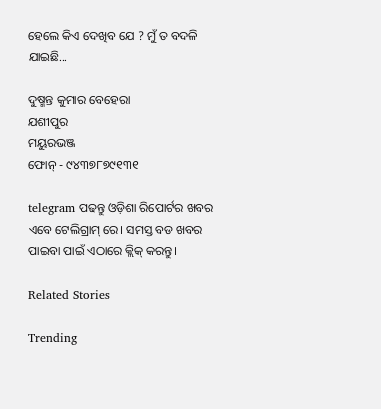ହେଲେ କିଏ ଦେଖିବ ଯେ ? ମୁଁ ତ ବଦଳି ଯାଇଛି...

ଦୁଷ୍ମନ୍ତ କୁମାର ବେହେରା
ଯଶୀପୁର
ମୟୁରଭଞ୍ଜ
ଫୋନ୍‌ - ୯୪୩୭୮୭୯୧୩୧

telegram ପଢନ୍ତୁ ଓଡ଼ିଶା ରିପୋର୍ଟର ଖବର ଏବେ ଟେଲିଗ୍ରାମ୍ ରେ। ସମସ୍ତ ବଡ ଖବର ପାଇବା ପାଇଁ ଏଠାରେ କ୍ଲିକ୍ କରନ୍ତୁ।

Related Stories

Trending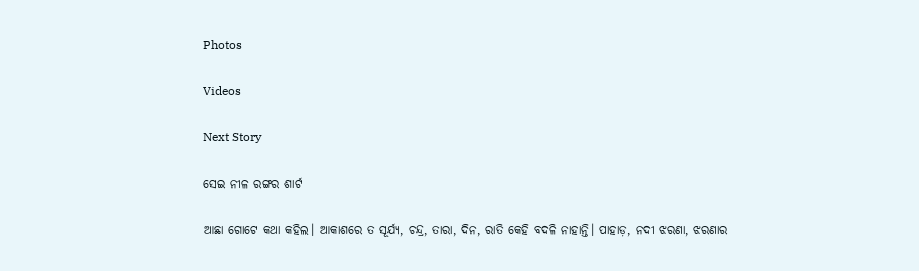Photos

Videos

Next Story

ସେଇ ନୀଳ ରଙ୍ଗର ଶାର୍ଟ

ଆଛା ଗୋଟେ କଥା କହିଲ। ଆକାଶରେ ତ ସୂର୍ଯ୍ୟ, ଚନ୍ଦ୍ର, ତାରା, ଦିନ, ରାତି କେହି ବଦଳି ନାହାନ୍ତି। ପାହାଡ଼, ନଦୀ ଝରଣା, ଝରଣାର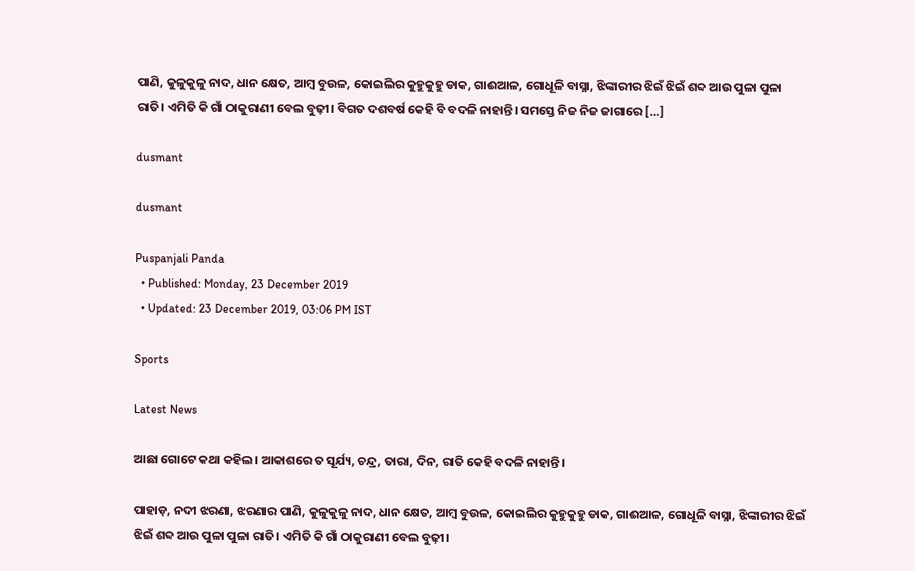ପାଣି, କୁଳୁକୁଳୁ ନାଦ, ଧାନ କ୍ଷେତ, ଆମ୍ବ ବୁଉଳ, କୋଇଲିର କୁହୁକୁହୁ ଡାକ, ଗାଈଆଳ, ଗୋଧୂଳି ବାସ୍ନା, ଝିଙ୍କାରୀର ଝିଇଁ ଝିଇଁ ଶବ୍ଦ ଆଉ ପୁଳା ପୁଳା ରାତି। ଏମିତି କି ଗାଁ ଠାକୁରାଣୀ ବେଲ ବୁଢ଼ୀ। ବିଗତ ଦଶବର୍ଷ କେହି ବି ବଦଳି ନାହାନ୍ତି। ସମସ୍ତେ ନିଜ ନିଜ ଜାଗାରେ […]

dusmant

dusmant

Puspanjali Panda
  • Published: Monday, 23 December 2019
  • Updated: 23 December 2019, 03:06 PM IST

Sports

Latest News

ଆଛା ଗୋଟେ କଥା କହିଲ। ଆକାଶରେ ତ ସୂର୍ଯ୍ୟ, ଚନ୍ଦ୍ର, ତାରା, ଦିନ, ରାତି କେହି ବଦଳି ନାହାନ୍ତି।

ପାହାଡ଼, ନଦୀ ଝରଣା, ଝରଣାର ପାଣି, କୁଳୁକୁଳୁ ନାଦ, ଧାନ କ୍ଷେତ, ଆମ୍ବ ବୁଉଳ, କୋଇଲିର କୁହୁକୁହୁ ଡାକ, ଗାଈଆଳ, ଗୋଧୂଳି ବାସ୍ନା, ଝିଙ୍କାରୀର ଝିଇଁ ଝିଇଁ ଶବ୍ଦ ଆଉ ପୁଳା ପୁଳା ରାତି। ଏମିତି କି ଗାଁ ଠାକୁରାଣୀ ବେଲ ବୁଢ଼ୀ।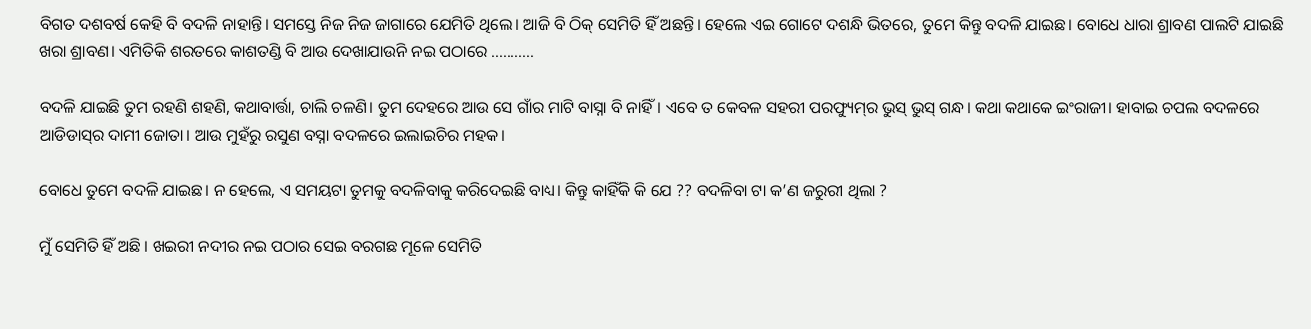ବିଗତ ଦଶବର୍ଷ କେହି ବି ବଦଳି ନାହାନ୍ତି। ସମସ୍ତେ ନିଜ ନିଜ ଜାଗାରେ ଯେମିତି ଥିଲେ। ଆଜି ବି ଠିକ୍‌ ସେମିତି ହିଁ ଅଛନ୍ତି। ହେଲେ ଏଇ ଗୋଟେ ଦଶନ୍ଧି ଭିତରେ, ତୁମେ କିନ୍ତୁ ବଦଳି ଯାଇଛ। ବୋଧେ ଧାରା ଶ୍ରାବଣ ପାଲଟି ଯାଇଛି ଖରା ଶ୍ରାବଣ। ଏମିତିକି ଶରତରେ କାଶତଣ୍ଡି ବି ଆଉ ଦେଖାଯାଉନି ନଇ ପଠାରେ ...........

ବଦଳି ଯାଇଛି ତୁମ ରହଣି ଶହଣି, କଥାବାର୍ତ୍ତା, ଚାଲି ଚଳଣି। ତୁମ ଦେହରେ ଆଉ ସେ ଗାଁର ମାଟି ବାସ୍ନା ବି ନାହିଁ। ଏବେ ତ କେବଳ ସହରୀ ପରଫ୍ୟୁମ୍‌ର ଭୁସ୍‌ ଭୁସ୍‌ ଗନ୍ଧ। କଥା କଥାକେ ଇଂରାଜୀ। ହାବାଇ ଚପଲ ବଦଳରେ ଆଡିଡାସ୍‌ର ଦାମୀ ଜୋତା। ଆଉ ମୁହଁରୁ ରସୁଣ ବସ୍ନା ବଦଳରେ ଇଲାଇଚିର ମହକ।

ବୋଧେ ତୁମେ ବଦଳି ଯାଇଛ। ନ ହେଲେ, ଏ ସମୟଟା ତୁମକୁ ବଦଳିବାକୁ କରିଦେଇଛି ବାଧ୍ୟ। କିନ୍ତୁ କାହିଁକି କି ଯେ ?? ବଦଳିବା ଟା କ’ଣ ଜରୁରୀ ଥିଲା ?

ମୁଁ ସେମିତି ହିଁ ଅଛି । ଖଇରୀ ନଦୀର ନଇ ପଠାର ସେଇ ବରଗଛ ମୂଳେ ସେମିତି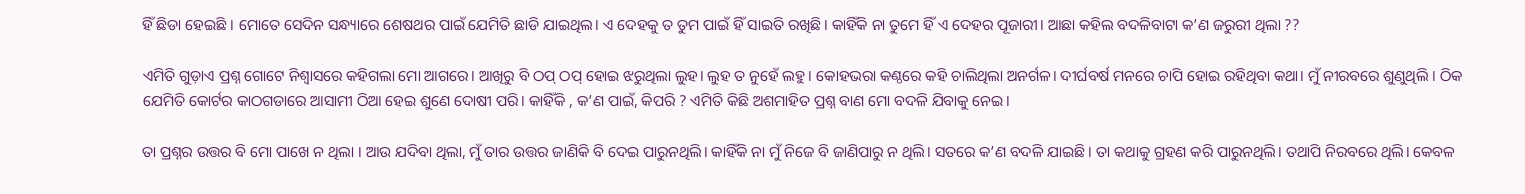ହିଁ ଛିଡା ହେଇଛି । ମୋତେ ସେଦିନ ସନ୍ଧ୍ୟାରେ ଶେଷଥର ପାଇଁ ଯେମିତି ଛାଡି ଯାଇଥିଲ। ଏ ଦେହକୁ ତ ତୁମ ପାଇଁ ହିଁ ସାଇତି ରଖିଛି। କାହିଁକି ନା ତୁମେ ହିଁ ଏ ଦେହର ପୂଜାରୀ। ଆଛା କହିଲ ବଦଳିବାଟା କ’ଣ ଜରୁରୀ ଥିଲା ??

ଏମିତି ଗୁଡ଼ାଏ ପ୍ରଶ୍ନ ଗୋଟେ ନିଶ୍ୱାସରେ କହିଗଲା ମୋ ଆଗରେ। ଆଖିରୁ ବି ଠପ୍‌ ଠପ୍‌ ହୋଇ ଝରୁଥିଲା ଲୁହ। ଲୁହ ତ ନୁହେଁ ଲହୁ । କୋହଭରା କଣ୍ଠରେ କହି ଚାଲିଥିଲା ଅନର୍ଗଳ। ଦୀର୍ଘବର୍ଷ ମନରେ ଚାପି ହୋଇ ରହିଥିବା କଥା। ମୁଁ ନୀରବରେ ଶୁଣୁଥିଲି । ଠିକ ଯେମିତି କୋର୍ଟର କାଠଗଡାରେ ଆସାମୀ ଠିଆ ହେଇ ଶୁଣେ ଦୋଷୀ ପରି। କାହିଁକି , କ’ଣ ପାଇଁ, କିପରି ? ଏମିତି କିଛି ଅଶମାହିତ ପ୍ରଶ୍ନ ବାଣ ମୋ ବଦଳି ଯିବାକୁ ନେଇ।

ତା ପ୍ରଶ୍ନର ଉତ୍ତର ବି ମୋ ପାଖେ ନ ଥିଲା । ଆଉ ଯଦିବା ଥିଲା, ମୁଁ ତାର ଉତ୍ତର ଜାଣିକି ବି ଦେଇ ପାରୁନଥିଲି। କାହିଁକି ନା ମୁଁ ନିଜେ ବି ଜାଣିପାରୁ ନ ଥିଲି। ସତରେ କ’ଣ ବଦଳି ଯାଇଛି। ତା କଥାକୁ ଗ୍ରହଣ କରି ପାରୁନଥିଲି। ତଥାପି ନିରବରେ ଥିଲି। କେବଳ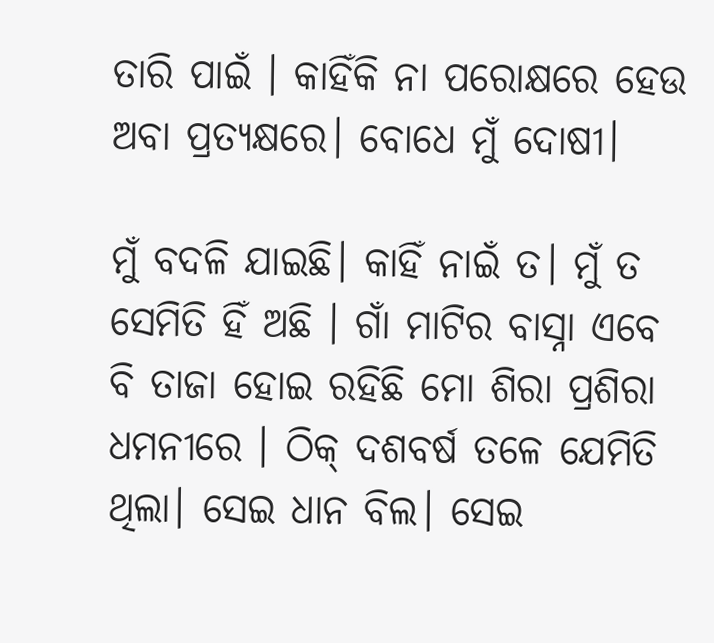ତାରି ପାଇଁ । କାହିଁକି ନା ପରୋକ୍ଷରେ ହେଉ ଅବା ପ୍ରତ୍ୟକ୍ଷରେ। ବୋଧେ ମୁଁ ଦୋଷୀ।

ମୁଁ ବଦଳି ଯାଇଛି। କାହିଁ ନାଇଁ ତ। ମୁଁ ତ ସେମିତି ହିଁ ଅଛି । ଗାଁ ମାଟିର ବାସ୍ନା ଏବେ ବି ତାଜା ହୋଇ ରହିଛି ମୋ ଶିରା ପ୍ରଶିରା ଧମନୀରେ । ଠିକ୍‌ ଦଶବର୍ଷ ତଳେ ଯେମିତି ଥିଲା। ସେଇ ଧାନ ବିଲ। ସେଇ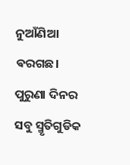ନୁଆଁଣିଆ ଵରଗଛ। ପୁରୁଣା ଦିନର ସବୁ ସ୍ମୃତିଗୁଡିକ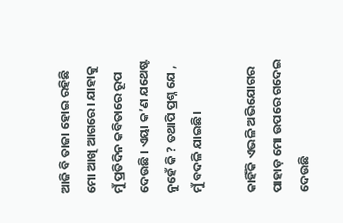ଆଜି ବି ତାଜା ହୋଇ ରହିଛି ମୋ ଆଖି ଆଗରେ। ଯାହାକୁ ମୁଁ ପ୍ରତିଦିନ କବିତାରେ ରୂପ ଦେଉଛି । ଏୟା କ’ଣ ଯଥେଷ୍ଟ ନୁହେଁ କି ? ତଥାପି ପ୍ରଶ୍ନ ଯେ , ମୁଁ ବଦଳି ଯାଇଛି।

କାହିଁକି ଏଭଳି ଅଭିଯୋଗର ପାହାଡ଼ ମୋ ଉପରେ ଗଦେଇ ଦେଉଛି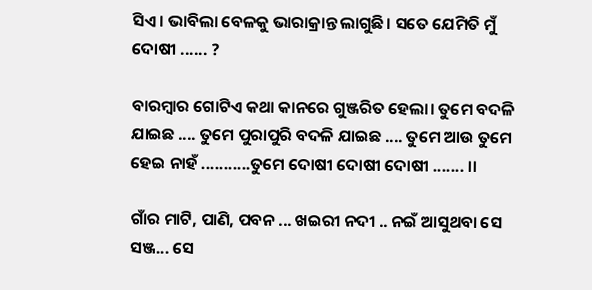ସିଏ । ଭାବିଲା ବେଳକୁ ଭାରାକ୍ରାନ୍ତ ଲାଗୁଛି। ସତେ ଯେମିତି ମୁଁ ଦୋଷୀ ...... ?

ବାରମ୍ବାର ଗୋଟିଏ କଥା କାନରେ ଗୁଞ୍ଜରିତ ହେଲା। ତୁମେ ବଦଳି ଯାଇଛ .... ତୁମେ ପୁରାପୁରି ବଦଳି ଯାଇଛ .... ତୁମେ ଆଉ ତୁମେ ହେଇ ନାହଁ ...........ତୁମେ ଦୋଷୀ ଦୋଷୀ ଦୋଷୀ ....... ।।

ଗାଁର ମାଟି, ପାଣି, ପବନ ... ଖଇରୀ ନଦୀ .. ନଇଁ ଆସୁଥବା ସେ ସଞ୍ଜ... ସେ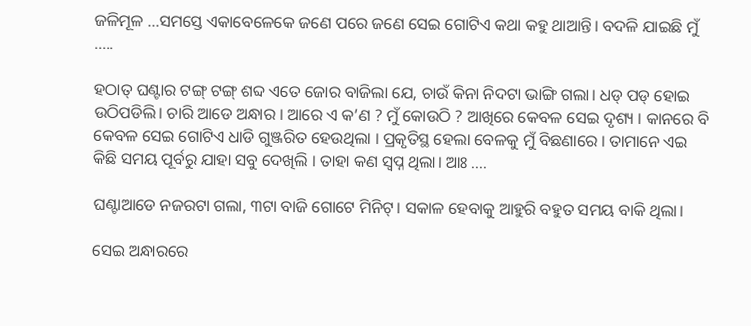ଜଳିମୂଳ ...ସମସ୍ତେ ଏକାବେଳେକେ ଜଣେ ପରେ ଜଣେ ସେଇ ଗୋଟିଏ କଥା କହୁ ଥାଆନ୍ତି। ବଦଳି ଯାଇଛି ମୁଁ .....

ହଠାତ୍‌ ଘଣ୍ଟାର ଟଙ୍ଗ୍‌ ଟଙ୍ଗ୍‌ ଶବ୍ଦ ଏତେ ଜୋର ବାଜିଲା ଯେ, ଚାଉଁ କିନା ନିଦଟା ଭାଙ୍ଗି ଗଲା। ଧଡ୍‌ ପଡ୍‌ ହୋଇ ଉଠିପଡିଲି। ଚାରି ଆଡେ ଅନ୍ଧାର । ଆରେ ଏ କ’ଣ ? ମୁଁ କୋଉଠି ? ଆଖିରେ କେବଳ ସେଇ ଦୃଶ୍ୟ । କାନରେ ବି କେବଳ ସେଇ ଗୋଟିଏ ଧାଡି ଗୁଞ୍ଜରିତ ହେଉଥିଲା । ପ୍ରକୃତିସ୍ଥ ହେଲା ବେଳକୁ ମୁଁ ବିଛଣାରେ । ତାମାନେ ଏଇ କିଛି ସମୟ ପୂର୍ବରୁ ଯାହା ସବୁ ଦେଖିଲି । ତାହା କଣ ସ୍ୱପ୍ନ ଥିଲା। ଆଃ ....

ଘଣ୍ଟାଆଡେ ନଜରଟା ଗଲା, ୩ଟା ବାଜି ଗୋଟେ ମିନିଟ୍‌। ସକାଳ ହେବାକୁ ଆହୁରି ବହୁତ ସମୟ ବାକି ଥିଲା।

ସେଇ ଅନ୍ଧାରରେ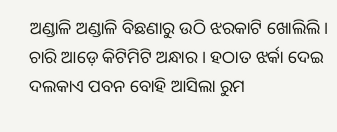ଅଣ୍ଡାଳି ଅଣ୍ଡାଳି ବିଛଣାରୁ ଉଠି ଝରକାଟି ଖୋଲିଲି। ଚାରି ଆଡ଼େ କିଟିମିଟି ଅନ୍ଧାର । ହଠାତ ଝର୍କା ଦେଇ ଦଲକାଏ ପବନ ବୋହି ଆସିଲା ରୁମ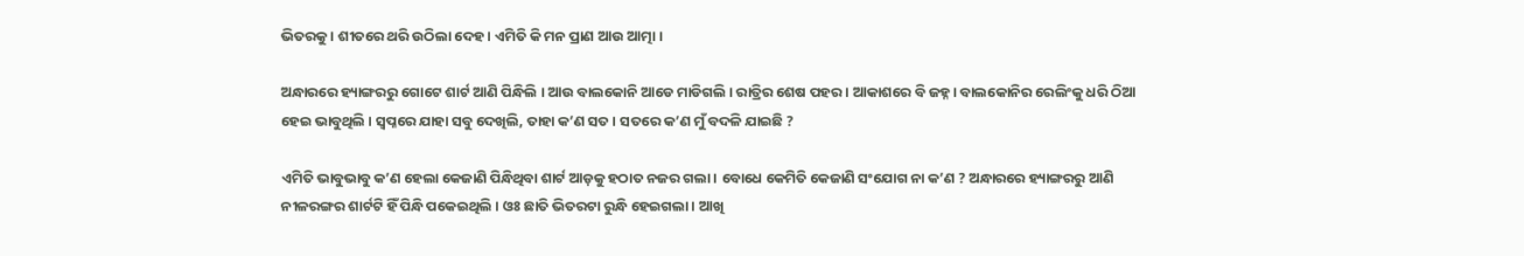ଭିତରକୁ । ଶୀତରେ ଥରି ଉଠିଲା ଦେହ । ଏମିତି କି ମନ ପ୍ରାଣ ଆଉ ଆତ୍ମା ।

ଅନ୍ଧାରରେ ହ୍ୟାଙ୍ଗରରୁ ଗୋଟେ ଶାର୍ଟ ଆଣି ପିନ୍ଧିଲି । ଆଉ ବାଲକୋନି ଆଡେ ମାଡିଗଲି । ରାତ୍ରିର ଶେଷ ପହର । ଆକାଶରେ ବି ଜହ୍ନ । ବାଲକୋନିର ରେଲିଂକୁ ଧରି ଠିଆ ହେଇ ଭାବୁଥିଲି । ସ୍ୱପ୍ନରେ ଯାହା ସବୁ ଦେଖିଲି, ତାହା କ’ଣ ସତ । ସତରେ କ’ଣ ମୁଁ ବଦଳି ଯାଇଛି ?

ଏମିତି ଭାବୁଭାବୁ କ’ଣ ହେଲା କେଜାଣି ପିନ୍ଧିଥିବା ଶାର୍ଟ ଆଡ଼କୁ ହଠାତ ନଜର ଗଲା । ବୋଧେ କେମିତି କେଜାଣି ସଂଯୋଗ ନା କ’ଣ ? ଅନ୍ଧାରରେ ହ୍ୟାଙ୍ଗରରୁ ଆଣି ନୀଳରଙ୍ଗର ଶାର୍ଟଟି ହିଁ ପିନ୍ଧି ପକେଇଥିଲି । ଓଃ ଛାତି ଭିତରଟା ରୁନ୍ଧି ହେଇଗଲା। ଆଖି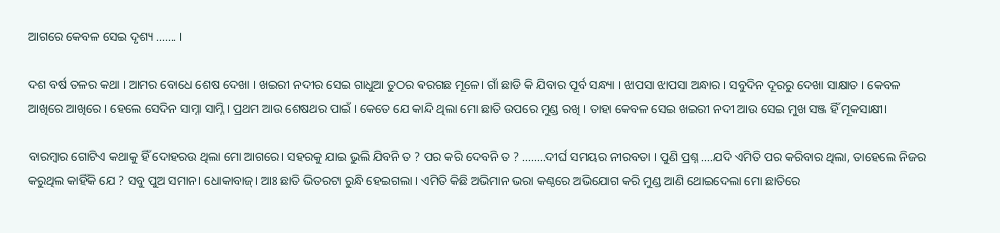ଆଗରେ କେବଳ ସେଇ ଦୃଶ୍ୟ ....... ।

ଦଶ ବର୍ଷ ତଳର କଥା । ଆମର ବୋଧେ ଶେଷ ଦେଖା । ଖଇରୀ ନଦୀର ସେଇ ଗାଧୁଆ ତୁଠର ଵରଗଛ ମୂଳେ। ଗାଁ ଛାଡି କି ଯିବାର ପୂର୍ବ ସନ୍ଧ୍ୟା । ଝାପସା ଝାପସା ଅନ୍ଧାର । ସବୁଦିନ ଦୂରରୁ ଦେଖା ସାକ୍ଷାତ । କେବଳ ଆଖିରେ ଆଖିରେ । ହେଲେ ସେଦିନ ସାମ୍ନା ସାମ୍ନି । ପ୍ରଥମ ଆଉ ଶେଷଥର ପାଇଁ । କେତେ ଯେ କାନ୍ଦି ଥିଲା ମୋ ଛାତି ଉପରେ ମୁଣ୍ଡ ରଖି । ତାହା କେବଳ ସେଇ ଖଇରୀ ନଦୀ ଆଉ ସେଇ ମୁଖ ସଞ୍ଜ ହିଁ ମୂକସାକ୍ଷୀ।

ବାରମ୍ବାର ଗୋଟିଏ କଥାକୁ ହିଁ ଦୋହରଉ ଥିଲା ମୋ ଆଗରେ। ସହରକୁ ଯାଇ ଭୁଲି ଯିବନି ତ ? ପର କରି ଦେବନି ତ ? ........ଦୀର୍ଘ ସମୟର ନୀରବତା । ପୁଣି ପ୍ରଶ୍ନ ....ଯଦି ଏମିତି ପର କରିବାର ଥିଲା, ତାହେଲେ ନିଜର କରୁଥିଲ କାହିଁକି ଯେ ? ସବୁ ପୁଅ ସମାନ। ଧୋକାବାଜ୍‌। ଆଃ ଛାତି ଭିତରଟା ରୁନ୍ଧି ହେଇଗଲା । ଏମିତି କିଛି ଅଭିମାନ ଭରା କଣ୍ଠରେ ଅଭିଯୋଗ କରି ମୁଣ୍ଡ ଆଣି ଥୋଇଦେଲା ମୋ ଛାତିରେ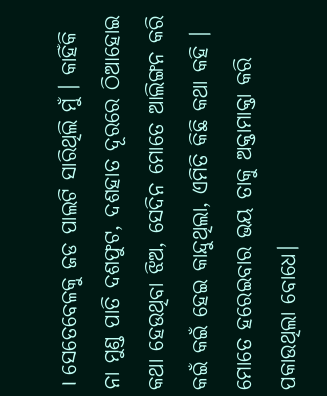। ସେତେବେଳକୁ ଜଡ ପାଲଟି ସାରିଥିଲି ମୁଁ । କାହିଁକି ନା ମୁଣ୍ଡ ପାତି ଦଶଫୁଟ, ଦଶହାତ ଦୂରରେ ଠିଆହୋଇ କଥା ହେଉଥିବା ଝିଅ, ସେଦିନ ମୋତେ ଆଲିଙ୍ଗନ କରି କଇଁ କଇଁ ହେଇ କାନ୍ଦୁଥିଲା, ଏମିତି କିଛି କଥା କହି । ମୋତେ ହରେଇବାର ଭୟ ତାକୁ ଅକ୍ତାମାକ୍ତା କରି ପକାଉଥିଲା ବୋଧେ।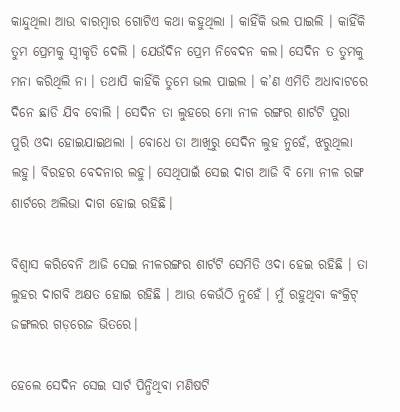କାନ୍ଦୁଥିଲା ଆଉ ବାରମ୍ବାର ଗୋଟିଏ କଥା କହୁଥିଲା । କାହିଁକି ଭଲ ପାଇଲି । କାହିଁକି ତୁମ ପ୍ରେମକୁ ସ୍ୱୀକୃତି ଦେଲି । ଯେଉଁଦିନ ପ୍ରେମ ନିବେଦନ କଲ। ସେଦିନ ତ ତୁମକୁ ମନା କରିଥିଲି ନା । ତଥାପି କାହିଁକି ତୁମେ ଭଲ ପାଇଲ । କ’ଣ ଏମିତି ଅଧାବାଟରେ ଦିନେ ଛାଡି ଯିବ ବୋଲି । ସେଦିନ ତା ଲୁହରେ ମୋ ନୀଳ ରଙ୍ଗର ଶାର୍ଟଟି ପୁରା ପୁରି ଓଦା ହୋଇଯାଇଥଲା । ବୋଧେ ତା ଆଖିରୁ ସେଦିନ ଲୁହ ନୁହେଁ, ଝରୁଥିଲା ଲହୁ। ବିରହର ବେଦନାର ଲହୁ। ସେଥିପାଇଁ ସେଇ ଦାଗ ଆଜି ବି ମୋ ନୀଳ ରଙ୍ଗ ଶାର୍ଟରେ ଅଲିଭା ଦାଗ ହୋଇ ରହିଛି।

ବିଶ୍ୱାସ କରିବେନି ଆଜି ସେଇ ନୀଳରଙ୍ଗର ଶାର୍ଟଟି ସେମିତି ଓଦା ହେଇ ରହିଛି । ତା ଲୁହର ଦାଗବି ଅକ୍ଷତ ହୋଇ ରହିଛି । ଆଉ କେଉଁଠି ନୁହେଁ । ମୁଁ ରହୁଥିବା କଂକ୍ରିଟ୍‌ ଜଙ୍ଗଲର ଗଡ଼ରେଜ ଭିତରେ।

ହେଲେ ସେଦିନ ସେଇ ସାର୍ଟ ପିନ୍ଧିଥିବା ମଣିଷଟି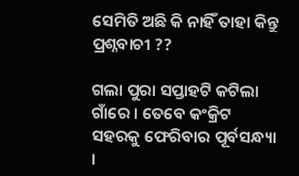ସେମିତି ଅଛି କି ନାହିଁ ତାହା କିନ୍ତୁ ପ୍ରଶ୍ନବାଚୀ ??

ଗଲା ପୁରା ସପ୍ତାହଟି କଟିଲା ଗାଁରେ । ତେବେ କଂକ୍ରିଟ ସହରକୁ ଫେରିବାର ପୂର୍ବସନ୍ଧ୍ୟା ।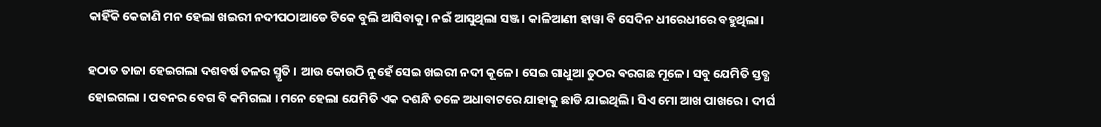କାହିଁକି କେଜାଣି ମନ ହେଲା ଖଇରୀ ନଦୀପଠାଆଡେ ଟିକେ ବୁଲି ଆସିବାକୁ। ନଇଁ ଆସୁଥିଲା ସଞ୍ଜ। କାଳିଆଣୀ ହାୱା ବି ସେଦିନ ଧୀରେଧୀରେ ବହୁଥିଲା।

ହଠାତ ତାଜା ହେଇଗଲା ଦଶବର୍ଷ ତଳର ସ୍ମୃତି । ଆଉ କୋଉଠି ନୁହେଁ ସେଇ ଖଇରୀ ନଦୀ କୂଳେ। ସେଇ ଗାଧୁଆ ତୁଠର ଵରଗଛ ମୂଳେ। ସବୁ ଯେମିତି ସ୍ତବ୍ଧ ହୋଇଗଲା । ପବନର ବେଗ ବି କମିଗଲା । ମନେ ହେଲା ଯେମିତି ଏକ ଦଶନ୍ଧି ତଳେ ଅଧାବାଟରେ ଯାହାକୁ ଛାଡି ଯାଇଥିଲି । ସିଏ ମୋ ଆଖ ପାଖରେ । ଦୀର୍ଘ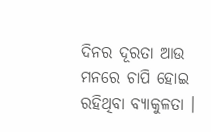ଦିନର ଦୂରତା ଆଉ ମନରେ ଚାପି ହୋଇ ରହିଥିବା ବ୍ୟାକୁଳତା ।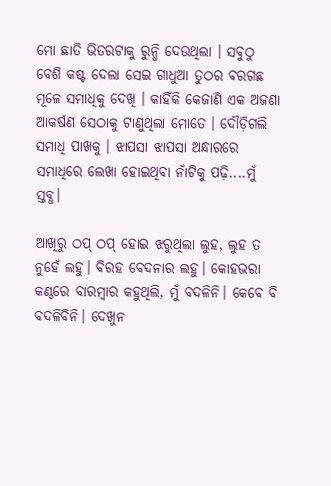ମୋ ଛାତି ଭିତରଟାକୁ ରୁନ୍ଧି ଦେଉଥିଲା । ସବୁଠୁ ବେଶି କଷ୍ଟ ଦେଲା ସେଇ ଗାଧୁଆ ତୁଠର ଵରଗଛ ମୂଳେ ସମାଧିକୁ ଦେଖି । କାହିଁକି କେଜାଣି ଏକ ଅଜଣା ଆକର୍ଷଣ ସେଠାକୁ ଟାଣୁଥିଲା ମୋତେ । ଦୌଡ଼ିଗଲି ସମାଧି ପାଖକୁ । ଝାପସା ଝାପସା ଅନ୍ଧାରରେ ସମାଧିରେ ଲେଖା ହୋଇଥିବା ନାଁଟିକୁ ପଢ଼ି....ମୁଁ ସ୍ତବ୍ଧ।

ଆଖିରୁ ଠପ୍‌ ଠପ୍‌ ହୋଇ ଝରୁଥିଲା ଲୁହ, ଲୁହ ତ ନୁହେଁ ଲହୁ। ବିରହ ବେଦନାର ଲହୁ। କୋହଭରା କଣ୍ଠରେ ବାରମ୍ବାର କହୁଥିଲି, ମୁଁ ବଦଳିନି। କେବେ ବି ବଦଳିବିନି। ଦେଖୁନ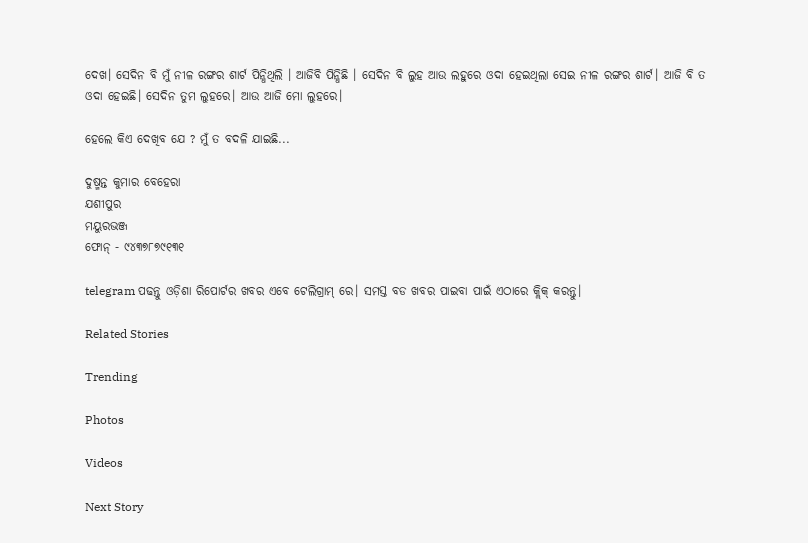ଦେଖ। ସେଦିନ ବି ମୁଁ ନୀଳ ରଙ୍ଗର ଶାର୍ଟ ପିନ୍ଧିଥିଲି । ଆଜିବି ପିନ୍ଧିଛି । ସେଦିନ ବି ଲୁହ ଆଉ ଲହୁରେ ଓଦା ହେଇଥିଲା ସେଇ ନୀଳ ରଙ୍ଗର ଶାର୍ଟ। ଆଜି ବି ତ ଓଦା ହେଇଛି। ସେଦିନ ତୁମ ଲୁହରେ। ଆଉ ଆଜି ମୋ ଲୁହରେ।

ହେଲେ କିଏ ଦେଖିବ ଯେ ? ମୁଁ ତ ବଦଳି ଯାଇଛି...

ଦୁଷ୍ମନ୍ତ କୁମାର ବେହେରା
ଯଶୀପୁର
ମୟୁରଭଞ୍ଜ
ଫୋନ୍‌ - ୯୪୩୭୮୭୯୧୩୧

telegram ପଢନ୍ତୁ ଓଡ଼ିଶା ରିପୋର୍ଟର ଖବର ଏବେ ଟେଲିଗ୍ରାମ୍ ରେ। ସମସ୍ତ ବଡ ଖବର ପାଇବା ପାଇଁ ଏଠାରେ କ୍ଲିକ୍ କରନ୍ତୁ।

Related Stories

Trending

Photos

Videos

Next Story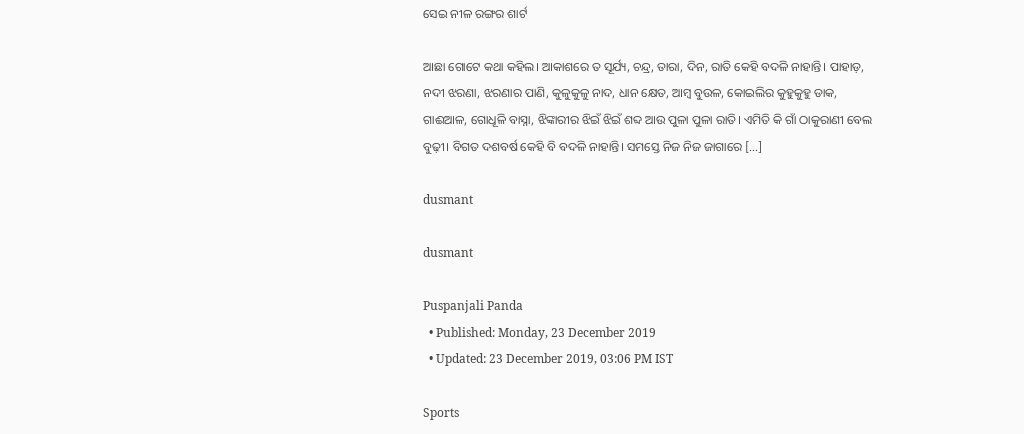ସେଇ ନୀଳ ରଙ୍ଗର ଶାର୍ଟ

ଆଛା ଗୋଟେ କଥା କହିଲ। ଆକାଶରେ ତ ସୂର୍ଯ୍ୟ, ଚନ୍ଦ୍ର, ତାରା, ଦିନ, ରାତି କେହି ବଦଳି ନାହାନ୍ତି। ପାହାଡ଼, ନଦୀ ଝରଣା, ଝରଣାର ପାଣି, କୁଳୁକୁଳୁ ନାଦ, ଧାନ କ୍ଷେତ, ଆମ୍ବ ବୁଉଳ, କୋଇଲିର କୁହୁକୁହୁ ଡାକ, ଗାଈଆଳ, ଗୋଧୂଳି ବାସ୍ନା, ଝିଙ୍କାରୀର ଝିଇଁ ଝିଇଁ ଶବ୍ଦ ଆଉ ପୁଳା ପୁଳା ରାତି। ଏମିତି କି ଗାଁ ଠାକୁରାଣୀ ବେଲ ବୁଢ଼ୀ। ବିଗତ ଦଶବର୍ଷ କେହି ବି ବଦଳି ନାହାନ୍ତି। ସମସ୍ତେ ନିଜ ନିଜ ଜାଗାରେ […]

dusmant

dusmant

Puspanjali Panda
  • Published: Monday, 23 December 2019
  • Updated: 23 December 2019, 03:06 PM IST

Sports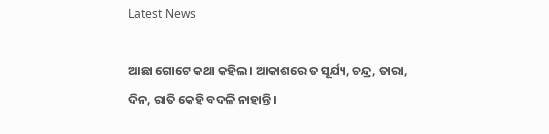Latest News

ଆଛା ଗୋଟେ କଥା କହିଲ। ଆକାଶରେ ତ ସୂର୍ଯ୍ୟ, ଚନ୍ଦ୍ର, ତାରା, ଦିନ, ରାତି କେହି ବଦଳି ନାହାନ୍ତି।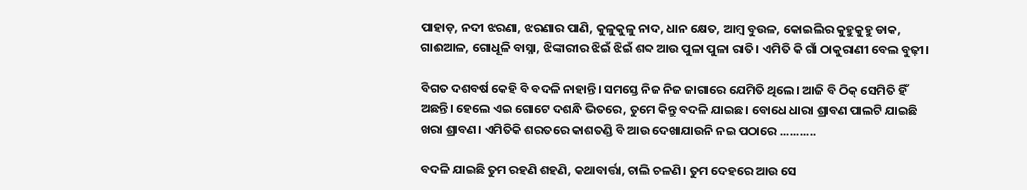ପାହାଡ଼, ନଦୀ ଝରଣା, ଝରଣାର ପାଣି, କୁଳୁକୁଳୁ ନାଦ, ଧାନ କ୍ଷେତ, ଆମ୍ବ ବୁଉଳ, କୋଇଲିର କୁହୁକୁହୁ ଡାକ, ଗାଈଆଳ, ଗୋଧୂଳି ବାସ୍ନା, ଝିଙ୍କାରୀର ଝିଇଁ ଝିଇଁ ଶବ୍ଦ ଆଉ ପୁଳା ପୁଳା ରାତି। ଏମିତି କି ଗାଁ ଠାକୁରାଣୀ ବେଲ ବୁଢ଼ୀ।

ବିଗତ ଦଶବର୍ଷ କେହି ବି ବଦଳି ନାହାନ୍ତି। ସମସ୍ତେ ନିଜ ନିଜ ଜାଗାରେ ଯେମିତି ଥିଲେ। ଆଜି ବି ଠିକ୍‌ ସେମିତି ହିଁ ଅଛନ୍ତି। ହେଲେ ଏଇ ଗୋଟେ ଦଶନ୍ଧି ଭିତରେ, ତୁମେ କିନ୍ତୁ ବଦଳି ଯାଇଛ। ବୋଧେ ଧାରା ଶ୍ରାବଣ ପାଲଟି ଯାଇଛି ଖରା ଶ୍ରାବଣ। ଏମିତିକି ଶରତରେ କାଶତଣ୍ଡି ବି ଆଉ ଦେଖାଯାଉନି ନଇ ପଠାରେ ...........

ବଦଳି ଯାଇଛି ତୁମ ରହଣି ଶହଣି, କଥାବାର୍ତ୍ତା, ଚାଲି ଚଳଣି। ତୁମ ଦେହରେ ଆଉ ସେ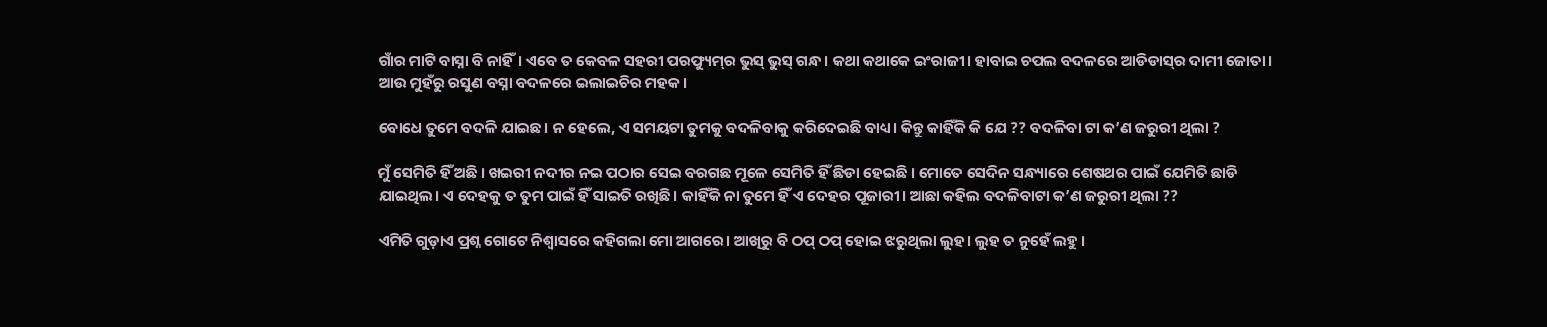ଗାଁର ମାଟି ବାସ୍ନା ବି ନାହିଁ। ଏବେ ତ କେବଳ ସହରୀ ପରଫ୍ୟୁମ୍‌ର ଭୁସ୍‌ ଭୁସ୍‌ ଗନ୍ଧ। କଥା କଥାକେ ଇଂରାଜୀ। ହାବାଇ ଚପଲ ବଦଳରେ ଆଡିଡାସ୍‌ର ଦାମୀ ଜୋତା। ଆଉ ମୁହଁରୁ ରସୁଣ ବସ୍ନା ବଦଳରେ ଇଲାଇଚିର ମହକ।

ବୋଧେ ତୁମେ ବଦଳି ଯାଇଛ। ନ ହେଲେ, ଏ ସମୟଟା ତୁମକୁ ବଦଳିବାକୁ କରିଦେଇଛି ବାଧ୍ୟ। କିନ୍ତୁ କାହିଁକି କି ଯେ ?? ବଦଳିବା ଟା କ’ଣ ଜରୁରୀ ଥିଲା ?

ମୁଁ ସେମିତି ହିଁ ଅଛି । ଖଇରୀ ନଦୀର ନଇ ପଠାର ସେଇ ବରଗଛ ମୂଳେ ସେମିତି ହିଁ ଛିଡା ହେଇଛି । ମୋତେ ସେଦିନ ସନ୍ଧ୍ୟାରେ ଶେଷଥର ପାଇଁ ଯେମିତି ଛାଡି ଯାଇଥିଲ। ଏ ଦେହକୁ ତ ତୁମ ପାଇଁ ହିଁ ସାଇତି ରଖିଛି। କାହିଁକି ନା ତୁମେ ହିଁ ଏ ଦେହର ପୂଜାରୀ। ଆଛା କହିଲ ବଦଳିବାଟା କ’ଣ ଜରୁରୀ ଥିଲା ??

ଏମିତି ଗୁଡ଼ାଏ ପ୍ରଶ୍ନ ଗୋଟେ ନିଶ୍ୱାସରେ କହିଗଲା ମୋ ଆଗରେ। ଆଖିରୁ ବି ଠପ୍‌ ଠପ୍‌ ହୋଇ ଝରୁଥିଲା ଲୁହ। ଲୁହ ତ ନୁହେଁ ଲହୁ ।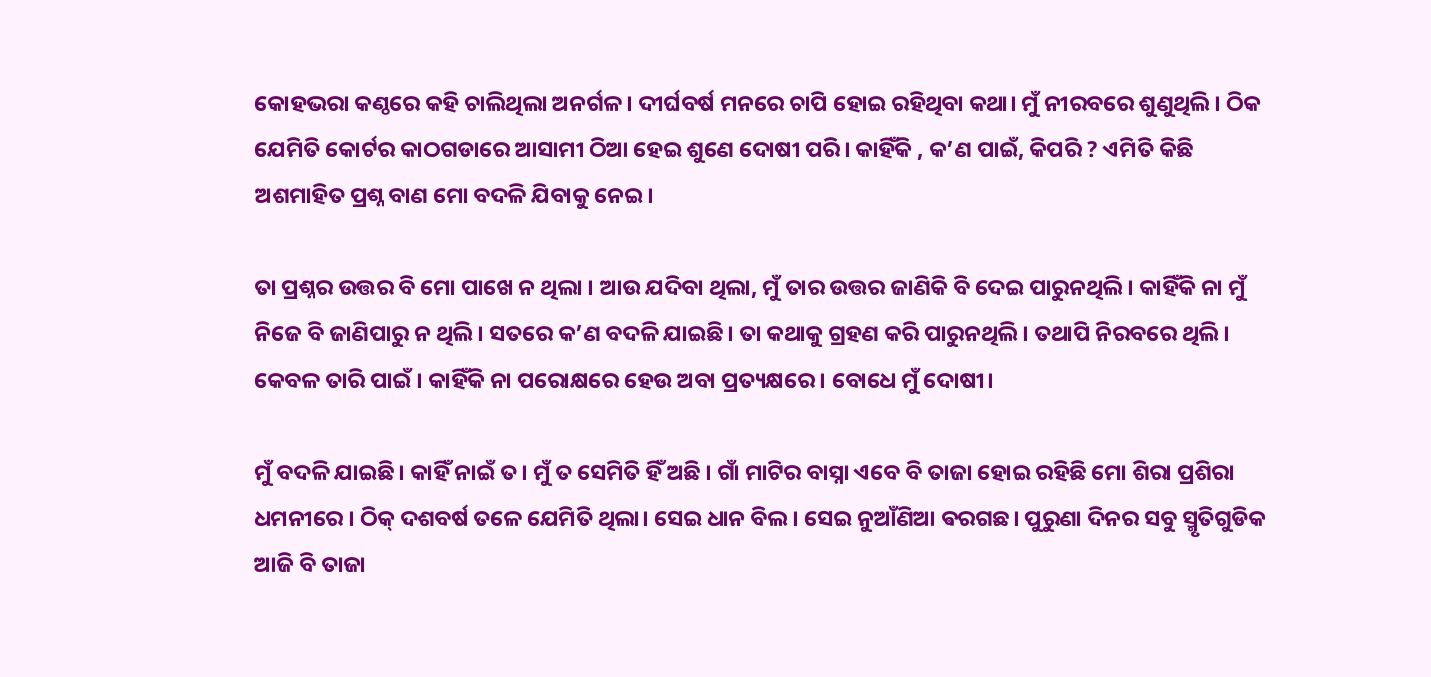କୋହଭରା କଣ୍ଠରେ କହି ଚାଲିଥିଲା ଅନର୍ଗଳ। ଦୀର୍ଘବର୍ଷ ମନରେ ଚାପି ହୋଇ ରହିଥିବା କଥା। ମୁଁ ନୀରବରେ ଶୁଣୁଥିଲି । ଠିକ ଯେମିତି କୋର୍ଟର କାଠଗଡାରେ ଆସାମୀ ଠିଆ ହେଇ ଶୁଣେ ଦୋଷୀ ପରି। କାହିଁକି , କ’ଣ ପାଇଁ, କିପରି ? ଏମିତି କିଛି ଅଶମାହିତ ପ୍ରଶ୍ନ ବାଣ ମୋ ବଦଳି ଯିବାକୁ ନେଇ।

ତା ପ୍ରଶ୍ନର ଉତ୍ତର ବି ମୋ ପାଖେ ନ ଥିଲା । ଆଉ ଯଦିବା ଥିଲା, ମୁଁ ତାର ଉତ୍ତର ଜାଣିକି ବି ଦେଇ ପାରୁନଥିଲି। କାହିଁକି ନା ମୁଁ ନିଜେ ବି ଜାଣିପାରୁ ନ ଥିଲି। ସତରେ କ’ଣ ବଦଳି ଯାଇଛି। ତା କଥାକୁ ଗ୍ରହଣ କରି ପାରୁନଥିଲି। ତଥାପି ନିରବରେ ଥିଲି। କେବଳ ତାରି ପାଇଁ । କାହିଁକି ନା ପରୋକ୍ଷରେ ହେଉ ଅବା ପ୍ରତ୍ୟକ୍ଷରେ। ବୋଧେ ମୁଁ ଦୋଷୀ।

ମୁଁ ବଦଳି ଯାଇଛି। କାହିଁ ନାଇଁ ତ। ମୁଁ ତ ସେମିତି ହିଁ ଅଛି । ଗାଁ ମାଟିର ବାସ୍ନା ଏବେ ବି ତାଜା ହୋଇ ରହିଛି ମୋ ଶିରା ପ୍ରଶିରା ଧମନୀରେ । ଠିକ୍‌ ଦଶବର୍ଷ ତଳେ ଯେମିତି ଥିଲା। ସେଇ ଧାନ ବିଲ। ସେଇ ନୁଆଁଣିଆ ଵରଗଛ। ପୁରୁଣା ଦିନର ସବୁ ସ୍ମୃତିଗୁଡିକ ଆଜି ବି ତାଜା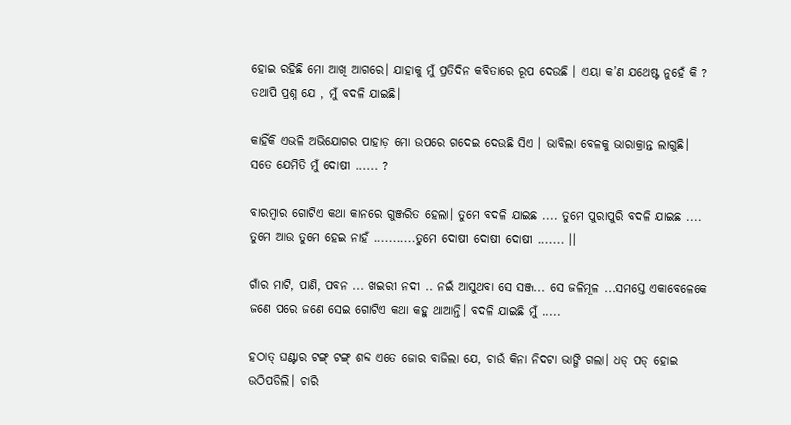ହୋଇ ରହିଛି ମୋ ଆଖି ଆଗରେ। ଯାହାକୁ ମୁଁ ପ୍ରତିଦିନ କବିତାରେ ରୂପ ଦେଉଛି । ଏୟା କ’ଣ ଯଥେଷ୍ଟ ନୁହେଁ କି ? ତଥାପି ପ୍ରଶ୍ନ ଯେ , ମୁଁ ବଦଳି ଯାଇଛି।

କାହିଁକି ଏଭଳି ଅଭିଯୋଗର ପାହାଡ଼ ମୋ ଉପରେ ଗଦେଇ ଦେଉଛି ସିଏ । ଭାବିଲା ବେଳକୁ ଭାରାକ୍ରାନ୍ତ ଲାଗୁଛି। ସତେ ଯେମିତି ମୁଁ ଦୋଷୀ ...... ?

ବାରମ୍ବାର ଗୋଟିଏ କଥା କାନରେ ଗୁଞ୍ଜରିତ ହେଲା। ତୁମେ ବଦଳି ଯାଇଛ .... ତୁମେ ପୁରାପୁରି ବଦଳି ଯାଇଛ .... ତୁମେ ଆଉ ତୁମେ ହେଇ ନାହଁ ...........ତୁମେ ଦୋଷୀ ଦୋଷୀ ଦୋଷୀ ....... ।।

ଗାଁର ମାଟି, ପାଣି, ପବନ ... ଖଇରୀ ନଦୀ .. ନଇଁ ଆସୁଥବା ସେ ସଞ୍ଜ... ସେ ଜଳିମୂଳ ...ସମସ୍ତେ ଏକାବେଳେକେ ଜଣେ ପରେ ଜଣେ ସେଇ ଗୋଟିଏ କଥା କହୁ ଥାଆନ୍ତି। ବଦଳି ଯାଇଛି ମୁଁ .....

ହଠାତ୍‌ ଘଣ୍ଟାର ଟଙ୍ଗ୍‌ ଟଙ୍ଗ୍‌ ଶବ୍ଦ ଏତେ ଜୋର ବାଜିଲା ଯେ, ଚାଉଁ କିନା ନିଦଟା ଭାଙ୍ଗି ଗଲା। ଧଡ୍‌ ପଡ୍‌ ହୋଇ ଉଠିପଡିଲି। ଚାରି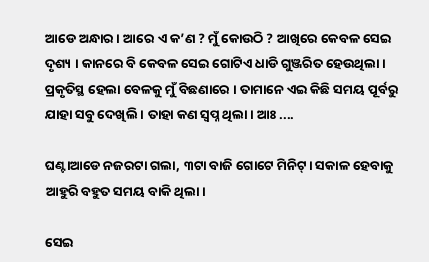ଆଡେ ଅନ୍ଧାର । ଆରେ ଏ କ’ଣ ? ମୁଁ କୋଉଠି ? ଆଖିରେ କେବଳ ସେଇ ଦୃଶ୍ୟ । କାନରେ ବି କେବଳ ସେଇ ଗୋଟିଏ ଧାଡି ଗୁଞ୍ଜରିତ ହେଉଥିଲା । ପ୍ରକୃତିସ୍ଥ ହେଲା ବେଳକୁ ମୁଁ ବିଛଣାରେ । ତାମାନେ ଏଇ କିଛି ସମୟ ପୂର୍ବରୁ ଯାହା ସବୁ ଦେଖିଲି । ତାହା କଣ ସ୍ୱପ୍ନ ଥିଲା। ଆଃ ....

ଘଣ୍ଟାଆଡେ ନଜରଟା ଗଲା, ୩ଟା ବାଜି ଗୋଟେ ମିନିଟ୍‌। ସକାଳ ହେବାକୁ ଆହୁରି ବହୁତ ସମୟ ବାକି ଥିଲା।

ସେଇ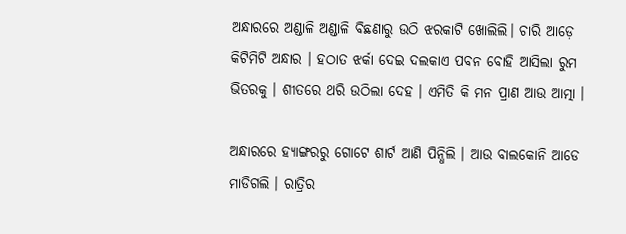ଅନ୍ଧାରରେ ଅଣ୍ଡାଳି ଅଣ୍ଡାଳି ବିଛଣାରୁ ଉଠି ଝରକାଟି ଖୋଲିଲି। ଚାରି ଆଡ଼େ କିଟିମିଟି ଅନ୍ଧାର । ହଠାତ ଝର୍କା ଦେଇ ଦଲକାଏ ପବନ ବୋହି ଆସିଲା ରୁମ ଭିତରକୁ । ଶୀତରେ ଥରି ଉଠିଲା ଦେହ । ଏମିତି କି ମନ ପ୍ରାଣ ଆଉ ଆତ୍ମା ।

ଅନ୍ଧାରରେ ହ୍ୟାଙ୍ଗରରୁ ଗୋଟେ ଶାର୍ଟ ଆଣି ପିନ୍ଧିଲି । ଆଉ ବାଲକୋନି ଆଡେ ମାଡିଗଲି । ରାତ୍ରିର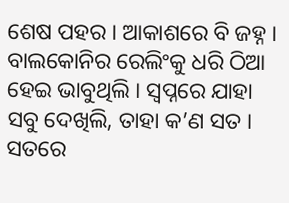ଶେଷ ପହର । ଆକାଶରେ ବି ଜହ୍ନ । ବାଲକୋନିର ରେଲିଂକୁ ଧରି ଠିଆ ହେଇ ଭାବୁଥିଲି । ସ୍ୱପ୍ନରେ ଯାହା ସବୁ ଦେଖିଲି, ତାହା କ’ଣ ସତ । ସତରେ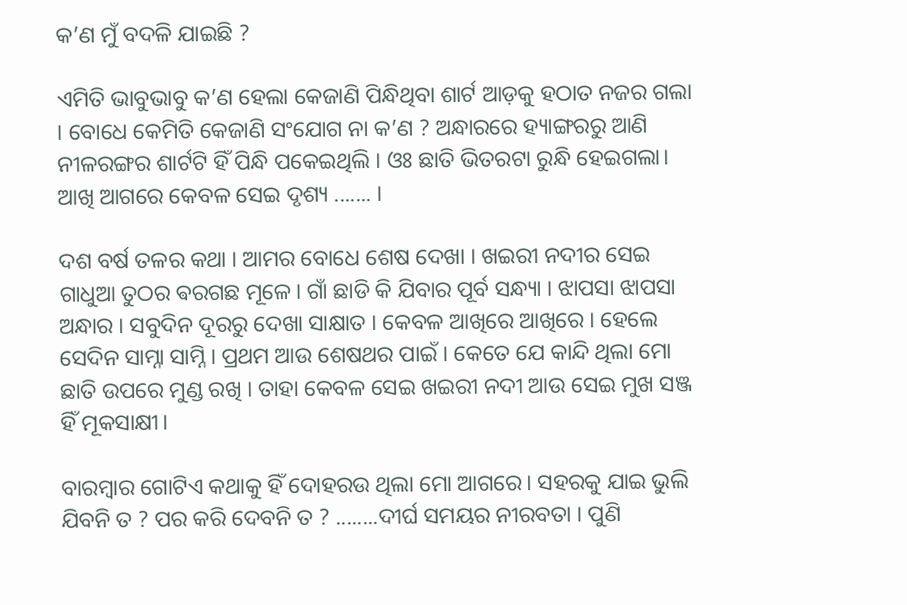କ’ଣ ମୁଁ ବଦଳି ଯାଇଛି ?

ଏମିତି ଭାବୁଭାବୁ କ’ଣ ହେଲା କେଜାଣି ପିନ୍ଧିଥିବା ଶାର୍ଟ ଆଡ଼କୁ ହଠାତ ନଜର ଗଲା । ବୋଧେ କେମିତି କେଜାଣି ସଂଯୋଗ ନା କ’ଣ ? ଅନ୍ଧାରରେ ହ୍ୟାଙ୍ଗରରୁ ଆଣି ନୀଳରଙ୍ଗର ଶାର୍ଟଟି ହିଁ ପିନ୍ଧି ପକେଇଥିଲି । ଓଃ ଛାତି ଭିତରଟା ରୁନ୍ଧି ହେଇଗଲା। ଆଖି ଆଗରେ କେବଳ ସେଇ ଦୃଶ୍ୟ ....... ।

ଦଶ ବର୍ଷ ତଳର କଥା । ଆମର ବୋଧେ ଶେଷ ଦେଖା । ଖଇରୀ ନଦୀର ସେଇ ଗାଧୁଆ ତୁଠର ଵରଗଛ ମୂଳେ। ଗାଁ ଛାଡି କି ଯିବାର ପୂର୍ବ ସନ୍ଧ୍ୟା । ଝାପସା ଝାପସା ଅନ୍ଧାର । ସବୁଦିନ ଦୂରରୁ ଦେଖା ସାକ୍ଷାତ । କେବଳ ଆଖିରେ ଆଖିରେ । ହେଲେ ସେଦିନ ସାମ୍ନା ସାମ୍ନି । ପ୍ରଥମ ଆଉ ଶେଷଥର ପାଇଁ । କେତେ ଯେ କାନ୍ଦି ଥିଲା ମୋ ଛାତି ଉପରେ ମୁଣ୍ଡ ରଖି । ତାହା କେବଳ ସେଇ ଖଇରୀ ନଦୀ ଆଉ ସେଇ ମୁଖ ସଞ୍ଜ ହିଁ ମୂକସାକ୍ଷୀ।

ବାରମ୍ବାର ଗୋଟିଏ କଥାକୁ ହିଁ ଦୋହରଉ ଥିଲା ମୋ ଆଗରେ। ସହରକୁ ଯାଇ ଭୁଲି ଯିବନି ତ ? ପର କରି ଦେବନି ତ ? ........ଦୀର୍ଘ ସମୟର ନୀରବତା । ପୁଣି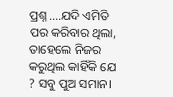ପ୍ରଶ୍ନ ....ଯଦି ଏମିତି ପର କରିବାର ଥିଲା, ତାହେଲେ ନିଜର କରୁଥିଲ କାହିଁକି ଯେ ? ସବୁ ପୁଅ ସମାନ।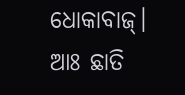ଧୋକାବାଜ୍‌। ଆଃ ଛାତି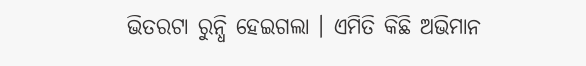ଭିତରଟା ରୁନ୍ଧି ହେଇଗଲା । ଏମିତି କିଛି ଅଭିମାନ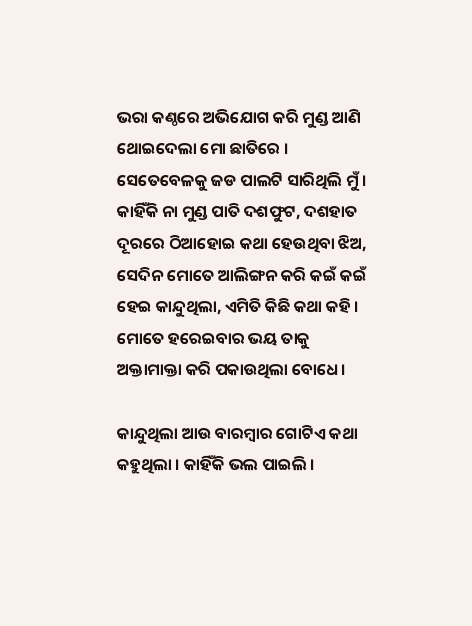ଭରା କଣ୍ଠରେ ଅଭିଯୋଗ କରି ମୁଣ୍ଡ ଆଣି ଥୋଇଦେଲା ମୋ ଛାତିରେ । ସେତେବେଳକୁ ଜଡ ପାଲଟି ସାରିଥିଲି ମୁଁ । କାହିଁକି ନା ମୁଣ୍ଡ ପାତି ଦଶଫୁଟ, ଦଶହାତ ଦୂରରେ ଠିଆହୋଇ କଥା ହେଉଥିବା ଝିଅ, ସେଦିନ ମୋତେ ଆଲିଙ୍ଗନ କରି କଇଁ କଇଁ ହେଇ କାନ୍ଦୁଥିଲା, ଏମିତି କିଛି କଥା କହି । ମୋତେ ହରେଇବାର ଭୟ ତାକୁ ଅକ୍ତାମାକ୍ତା କରି ପକାଉଥିଲା ବୋଧେ।

କାନ୍ଦୁଥିଲା ଆଉ ବାରମ୍ବାର ଗୋଟିଏ କଥା କହୁଥିଲା । କାହିଁକି ଭଲ ପାଇଲି ।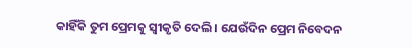କାହିଁକି ତୁମ ପ୍ରେମକୁ ସ୍ୱୀକୃତି ଦେଲି । ଯେଉଁଦିନ ପ୍ରେମ ନିବେଦନ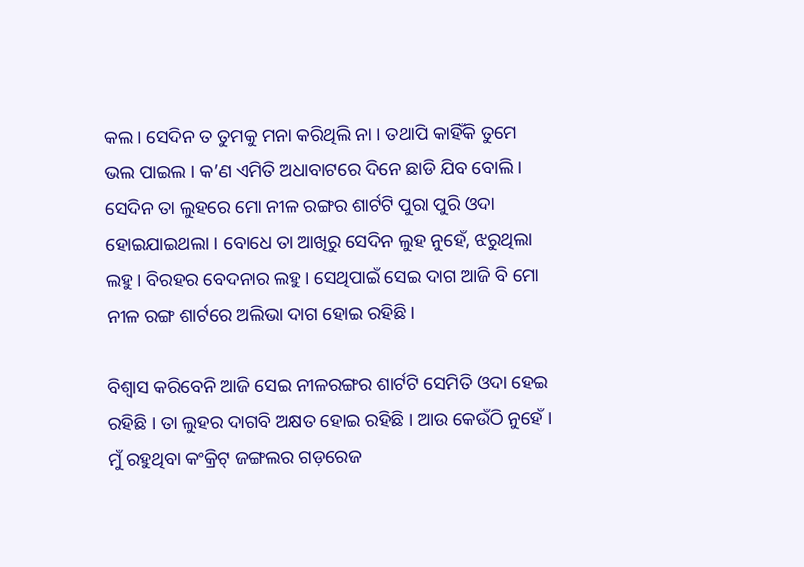କଲ। ସେଦିନ ତ ତୁମକୁ ମନା କରିଥିଲି ନା । ତଥାପି କାହିଁକି ତୁମେ ଭଲ ପାଇଲ । କ’ଣ ଏମିତି ଅଧାବାଟରେ ଦିନେ ଛାଡି ଯିବ ବୋଲି । ସେଦିନ ତା ଲୁହରେ ମୋ ନୀଳ ରଙ୍ଗର ଶାର୍ଟଟି ପୁରା ପୁରି ଓଦା ହୋଇଯାଇଥଲା । ବୋଧେ ତା ଆଖିରୁ ସେଦିନ ଲୁହ ନୁହେଁ, ଝରୁଥିଲା ଲହୁ। ବିରହର ବେଦନାର ଲହୁ। ସେଥିପାଇଁ ସେଇ ଦାଗ ଆଜି ବି ମୋ ନୀଳ ରଙ୍ଗ ଶାର୍ଟରେ ଅଲିଭା ଦାଗ ହୋଇ ରହିଛି।

ବିଶ୍ୱାସ କରିବେନି ଆଜି ସେଇ ନୀଳରଙ୍ଗର ଶାର୍ଟଟି ସେମିତି ଓଦା ହେଇ ରହିଛି । ତା ଲୁହର ଦାଗବି ଅକ୍ଷତ ହୋଇ ରହିଛି । ଆଉ କେଉଁଠି ନୁହେଁ । ମୁଁ ରହୁଥିବା କଂକ୍ରିଟ୍‌ ଜଙ୍ଗଲର ଗଡ଼ରେଜ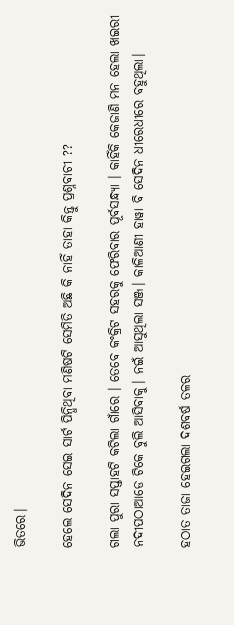ଭିତରେ।

ହେଲେ ସେଦିନ ସେଇ ସାର୍ଟ ପିନ୍ଧିଥିବା ମଣିଷଟି ସେମିତି ଅଛି କି ନାହିଁ ତାହା କିନ୍ତୁ ପ୍ରଶ୍ନବାଚୀ ??

ଗଲା ପୁରା ସପ୍ତାହଟି କଟିଲା ଗାଁରେ । ତେବେ କଂକ୍ରିଟ ସହରକୁ ଫେରିବାର ପୂର୍ବସନ୍ଧ୍ୟା । କାହିଁକି କେଜାଣି ମନ ହେଲା ଖଇରୀ ନଦୀପଠାଆଡେ ଟିକେ ବୁଲି ଆସିବାକୁ। ନଇଁ ଆସୁଥିଲା ସଞ୍ଜ। କାଳିଆଣୀ ହାୱା ବି ସେଦିନ ଧୀରେଧୀରେ ବହୁଥିଲା।

ହଠାତ ତାଜା ହେଇଗଲା ଦଶବର୍ଷ ତଳର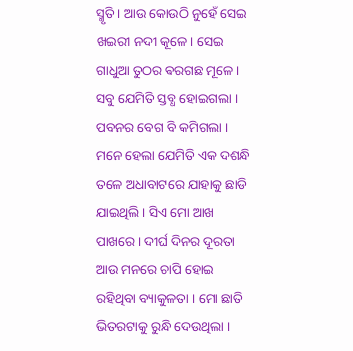ସ୍ମୃତି । ଆଉ କୋଉଠି ନୁହେଁ ସେଇ ଖଇରୀ ନଦୀ କୂଳେ। ସେଇ ଗାଧୁଆ ତୁଠର ଵରଗଛ ମୂଳେ। ସବୁ ଯେମିତି ସ୍ତବ୍ଧ ହୋଇଗଲା । ପବନର ବେଗ ବି କମିଗଲା । ମନେ ହେଲା ଯେମିତି ଏକ ଦଶନ୍ଧି ତଳେ ଅଧାବାଟରେ ଯାହାକୁ ଛାଡି ଯାଇଥିଲି । ସିଏ ମୋ ଆଖ ପାଖରେ । ଦୀର୍ଘ ଦିନର ଦୂରତା ଆଉ ମନରେ ଚାପି ହୋଇ ରହିଥିବା ବ୍ୟାକୁଳତା । ମୋ ଛାତି ଭିତରଟାକୁ ରୁନ୍ଧି ଦେଉଥିଲା ।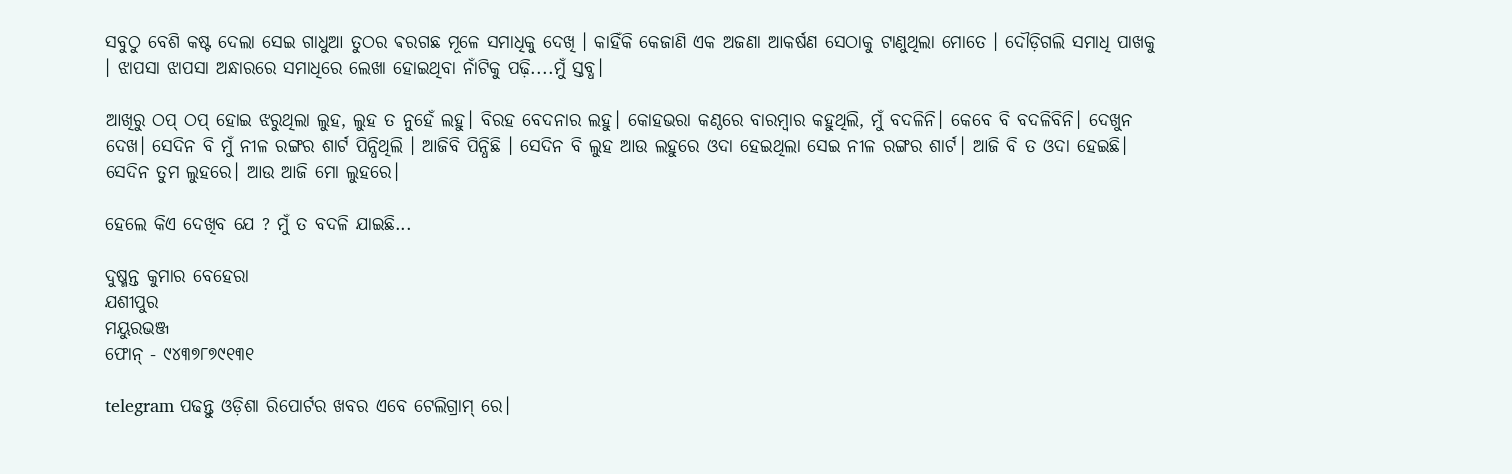ସବୁଠୁ ବେଶି କଷ୍ଟ ଦେଲା ସେଇ ଗାଧୁଆ ତୁଠର ଵରଗଛ ମୂଳେ ସମାଧିକୁ ଦେଖି । କାହିଁକି କେଜାଣି ଏକ ଅଜଣା ଆକର୍ଷଣ ସେଠାକୁ ଟାଣୁଥିଲା ମୋତେ । ଦୌଡ଼ିଗଲି ସମାଧି ପାଖକୁ । ଝାପସା ଝାପସା ଅନ୍ଧାରରେ ସମାଧିରେ ଲେଖା ହୋଇଥିବା ନାଁଟିକୁ ପଢ଼ି....ମୁଁ ସ୍ତବ୍ଧ।

ଆଖିରୁ ଠପ୍‌ ଠପ୍‌ ହୋଇ ଝରୁଥିଲା ଲୁହ, ଲୁହ ତ ନୁହେଁ ଲହୁ। ବିରହ ବେଦନାର ଲହୁ। କୋହଭରା କଣ୍ଠରେ ବାରମ୍ବାର କହୁଥିଲି, ମୁଁ ବଦଳିନି। କେବେ ବି ବଦଳିବିନି। ଦେଖୁନ ଦେଖ। ସେଦିନ ବି ମୁଁ ନୀଳ ରଙ୍ଗର ଶାର୍ଟ ପିନ୍ଧିଥିଲି । ଆଜିବି ପିନ୍ଧିଛି । ସେଦିନ ବି ଲୁହ ଆଉ ଲହୁରେ ଓଦା ହେଇଥିଲା ସେଇ ନୀଳ ରଙ୍ଗର ଶାର୍ଟ। ଆଜି ବି ତ ଓଦା ହେଇଛି। ସେଦିନ ତୁମ ଲୁହରେ। ଆଉ ଆଜି ମୋ ଲୁହରେ।

ହେଲେ କିଏ ଦେଖିବ ଯେ ? ମୁଁ ତ ବଦଳି ଯାଇଛି...

ଦୁଷ୍ମନ୍ତ କୁମାର ବେହେରା
ଯଶୀପୁର
ମୟୁରଭଞ୍ଜ
ଫୋନ୍‌ - ୯୪୩୭୮୭୯୧୩୧

telegram ପଢନ୍ତୁ ଓଡ଼ିଶା ରିପୋର୍ଟର ଖବର ଏବେ ଟେଲିଗ୍ରାମ୍ ରେ।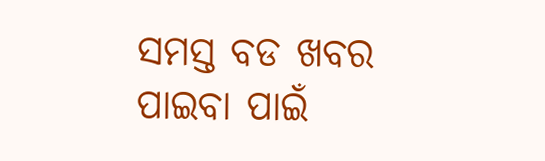ସମସ୍ତ ବଡ ଖବର ପାଇବା ପାଇଁ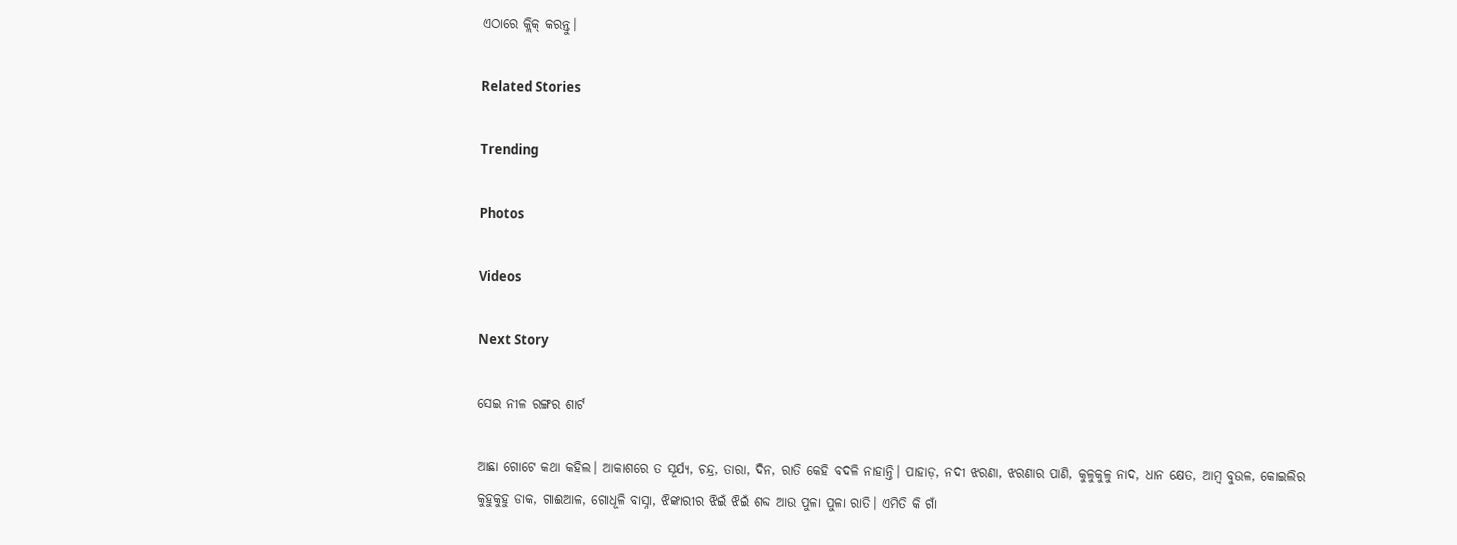ଏଠାରେ କ୍ଲିକ୍ କରନ୍ତୁ।

Related Stories

Trending

Photos

Videos

Next Story

ସେଇ ନୀଳ ରଙ୍ଗର ଶାର୍ଟ

ଆଛା ଗୋଟେ କଥା କହିଲ। ଆକାଶରେ ତ ସୂର୍ଯ୍ୟ, ଚନ୍ଦ୍ର, ତାରା, ଦିନ, ରାତି କେହି ବଦଳି ନାହାନ୍ତି। ପାହାଡ଼, ନଦୀ ଝରଣା, ଝରଣାର ପାଣି, କୁଳୁକୁଳୁ ନାଦ, ଧାନ କ୍ଷେତ, ଆମ୍ବ ବୁଉଳ, କୋଇଲିର କୁହୁକୁହୁ ଡାକ, ଗାଈଆଳ, ଗୋଧୂଳି ବାସ୍ନା, ଝିଙ୍କାରୀର ଝିଇଁ ଝିଇଁ ଶବ୍ଦ ଆଉ ପୁଳା ପୁଳା ରାତି। ଏମିତି କି ଗାଁ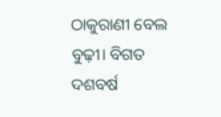ଠାକୁରାଣୀ ବେଲ ବୁଢ଼ୀ। ବିଗତ ଦଶବର୍ଷ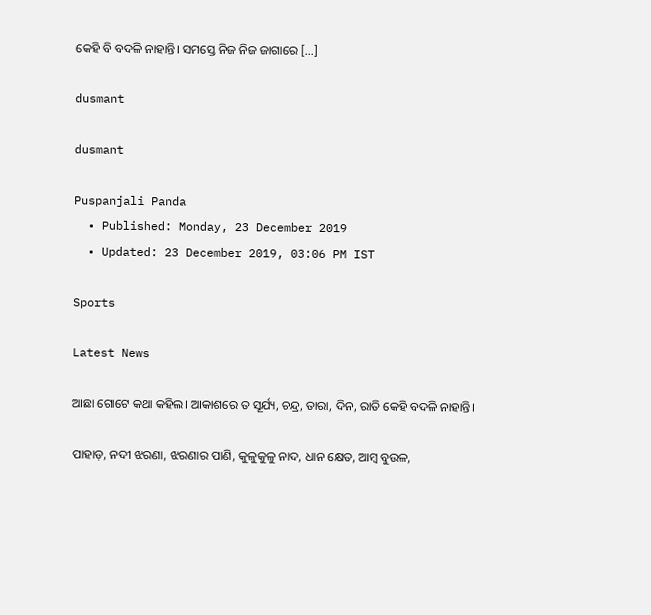କେହି ବି ବଦଳି ନାହାନ୍ତି। ସମସ୍ତେ ନିଜ ନିଜ ଜାଗାରେ […]

dusmant

dusmant

Puspanjali Panda
  • Published: Monday, 23 December 2019
  • Updated: 23 December 2019, 03:06 PM IST

Sports

Latest News

ଆଛା ଗୋଟେ କଥା କହିଲ। ଆକାଶରେ ତ ସୂର୍ଯ୍ୟ, ଚନ୍ଦ୍ର, ତାରା, ଦିନ, ରାତି କେହି ବଦଳି ନାହାନ୍ତି।

ପାହାଡ଼, ନଦୀ ଝରଣା, ଝରଣାର ପାଣି, କୁଳୁକୁଳୁ ନାଦ, ଧାନ କ୍ଷେତ, ଆମ୍ବ ବୁଉଳ,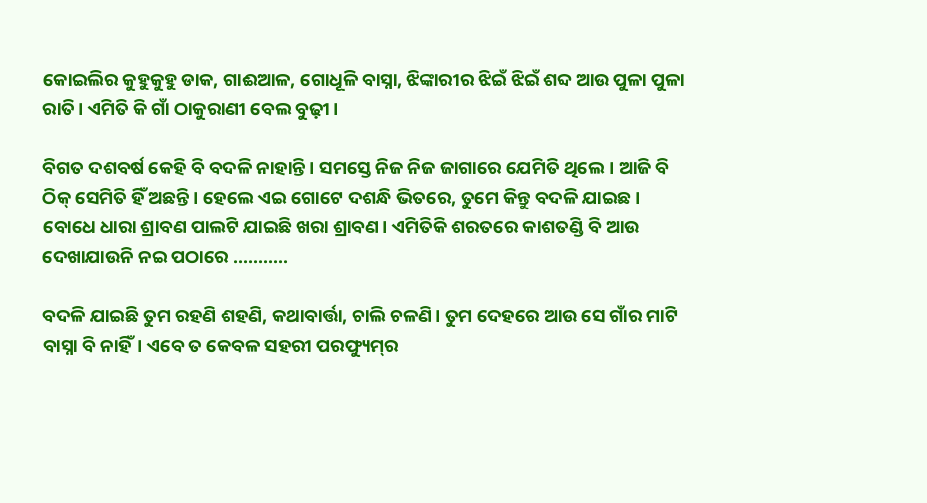କୋଇଲିର କୁହୁକୁହୁ ଡାକ, ଗାଈଆଳ, ଗୋଧୂଳି ବାସ୍ନା, ଝିଙ୍କାରୀର ଝିଇଁ ଝିଇଁ ଶବ୍ଦ ଆଉ ପୁଳା ପୁଳା ରାତି। ଏମିତି କି ଗାଁ ଠାକୁରାଣୀ ବେଲ ବୁଢ଼ୀ।

ବିଗତ ଦଶବର୍ଷ କେହି ବି ବଦଳି ନାହାନ୍ତି। ସମସ୍ତେ ନିଜ ନିଜ ଜାଗାରେ ଯେମିତି ଥିଲେ। ଆଜି ବି ଠିକ୍‌ ସେମିତି ହିଁ ଅଛନ୍ତି। ହେଲେ ଏଇ ଗୋଟେ ଦଶନ୍ଧି ଭିତରେ, ତୁମେ କିନ୍ତୁ ବଦଳି ଯାଇଛ। ବୋଧେ ଧାରା ଶ୍ରାବଣ ପାଲଟି ଯାଇଛି ଖରା ଶ୍ରାବଣ। ଏମିତିକି ଶରତରେ କାଶତଣ୍ଡି ବି ଆଉ ଦେଖାଯାଉନି ନଇ ପଠାରେ ...........

ବଦଳି ଯାଇଛି ତୁମ ରହଣି ଶହଣି, କଥାବାର୍ତ୍ତା, ଚାଲି ଚଳଣି। ତୁମ ଦେହରେ ଆଉ ସେ ଗାଁର ମାଟି ବାସ୍ନା ବି ନାହିଁ। ଏବେ ତ କେବଳ ସହରୀ ପରଫ୍ୟୁମ୍‌ର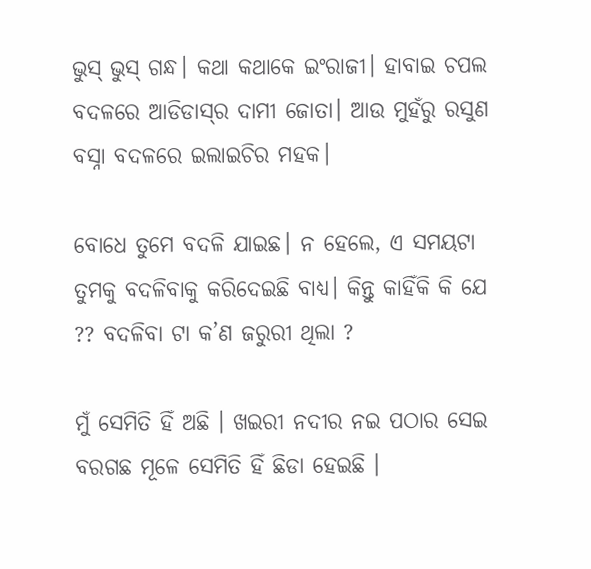ଭୁସ୍‌ ଭୁସ୍‌ ଗନ୍ଧ। କଥା କଥାକେ ଇଂରାଜୀ। ହାବାଇ ଚପଲ ବଦଳରେ ଆଡିଡାସ୍‌ର ଦାମୀ ଜୋତା। ଆଉ ମୁହଁରୁ ରସୁଣ ବସ୍ନା ବଦଳରେ ଇଲାଇଚିର ମହକ।

ବୋଧେ ତୁମେ ବଦଳି ଯାଇଛ। ନ ହେଲେ, ଏ ସମୟଟା ତୁମକୁ ବଦଳିବାକୁ କରିଦେଇଛି ବାଧ୍ୟ। କିନ୍ତୁ କାହିଁକି କି ଯେ ?? ବଦଳିବା ଟା କ’ଣ ଜରୁରୀ ଥିଲା ?

ମୁଁ ସେମିତି ହିଁ ଅଛି । ଖଇରୀ ନଦୀର ନଇ ପଠାର ସେଇ ବରଗଛ ମୂଳେ ସେମିତି ହିଁ ଛିଡା ହେଇଛି ।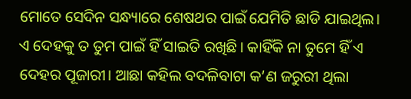ମୋତେ ସେଦିନ ସନ୍ଧ୍ୟାରେ ଶେଷଥର ପାଇଁ ଯେମିତି ଛାଡି ଯାଇଥିଲ। ଏ ଦେହକୁ ତ ତୁମ ପାଇଁ ହିଁ ସାଇତି ରଖିଛି। କାହିଁକି ନା ତୁମେ ହିଁ ଏ ଦେହର ପୂଜାରୀ। ଆଛା କହିଲ ବଦଳିବାଟା କ’ଣ ଜରୁରୀ ଥିଲା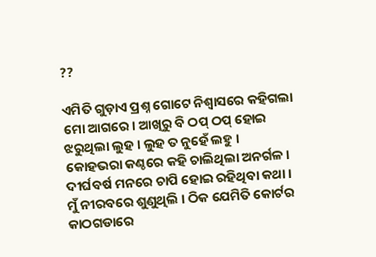??

ଏମିତି ଗୁଡ଼ାଏ ପ୍ରଶ୍ନ ଗୋଟେ ନିଶ୍ୱାସରେ କହିଗଲା ମୋ ଆଗରେ। ଆଖିରୁ ବି ଠପ୍‌ ଠପ୍‌ ହୋଇ ଝରୁଥିଲା ଲୁହ। ଲୁହ ତ ନୁହେଁ ଲହୁ । କୋହଭରା କଣ୍ଠରେ କହି ଚାଲିଥିଲା ଅନର୍ଗଳ। ଦୀର୍ଘବର୍ଷ ମନରେ ଚାପି ହୋଇ ରହିଥିବା କଥା। ମୁଁ ନୀରବରେ ଶୁଣୁଥିଲି । ଠିକ ଯେମିତି କୋର୍ଟର କାଠଗଡାରେ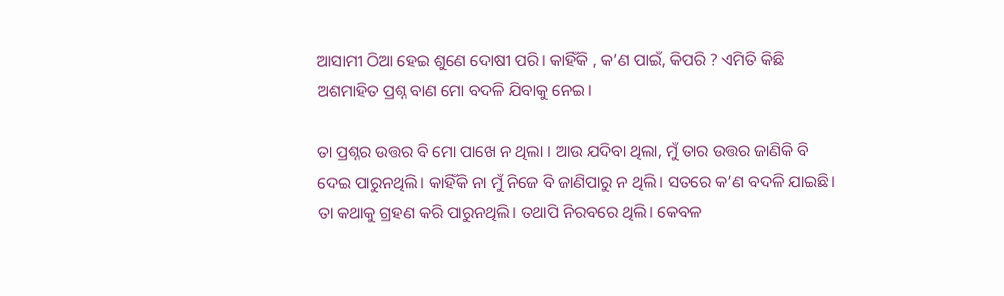ଆସାମୀ ଠିଆ ହେଇ ଶୁଣେ ଦୋଷୀ ପରି। କାହିଁକି , କ’ଣ ପାଇଁ, କିପରି ? ଏମିତି କିଛି ଅଶମାହିତ ପ୍ରଶ୍ନ ବାଣ ମୋ ବଦଳି ଯିବାକୁ ନେଇ।

ତା ପ୍ରଶ୍ନର ଉତ୍ତର ବି ମୋ ପାଖେ ନ ଥିଲା । ଆଉ ଯଦିବା ଥିଲା, ମୁଁ ତାର ଉତ୍ତର ଜାଣିକି ବି ଦେଇ ପାରୁନଥିଲି। କାହିଁକି ନା ମୁଁ ନିଜେ ବି ଜାଣିପାରୁ ନ ଥିଲି। ସତରେ କ’ଣ ବଦଳି ଯାଇଛି। ତା କଥାକୁ ଗ୍ରହଣ କରି ପାରୁନଥିଲି। ତଥାପି ନିରବରେ ଥିଲି। କେବଳ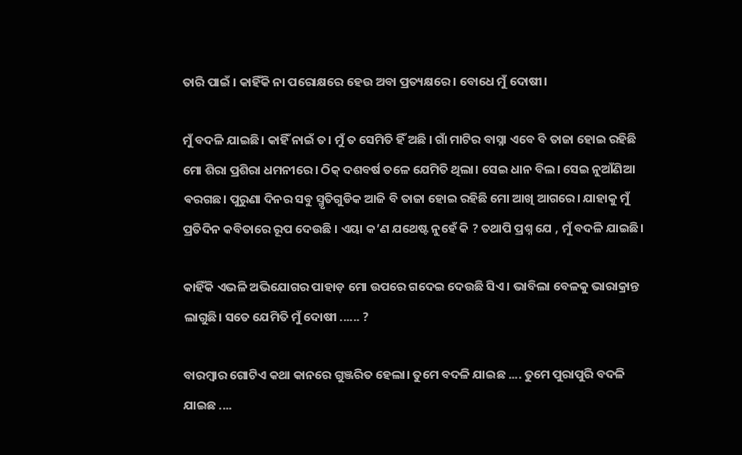ତାରି ପାଇଁ । କାହିଁକି ନା ପରୋକ୍ଷରେ ହେଉ ଅବା ପ୍ରତ୍ୟକ୍ଷରେ। ବୋଧେ ମୁଁ ଦୋଷୀ।

ମୁଁ ବଦଳି ଯାଇଛି। କାହିଁ ନାଇଁ ତ। ମୁଁ ତ ସେମିତି ହିଁ ଅଛି । ଗାଁ ମାଟିର ବାସ୍ନା ଏବେ ବି ତାଜା ହୋଇ ରହିଛି ମୋ ଶିରା ପ୍ରଶିରା ଧମନୀରେ । ଠିକ୍‌ ଦଶବର୍ଷ ତଳେ ଯେମିତି ଥିଲା। ସେଇ ଧାନ ବିଲ। ସେଇ ନୁଆଁଣିଆ ଵରଗଛ। ପୁରୁଣା ଦିନର ସବୁ ସ୍ମୃତିଗୁଡିକ ଆଜି ବି ତାଜା ହୋଇ ରହିଛି ମୋ ଆଖି ଆଗରେ। ଯାହାକୁ ମୁଁ ପ୍ରତିଦିନ କବିତାରେ ରୂପ ଦେଉଛି । ଏୟା କ’ଣ ଯଥେଷ୍ଟ ନୁହେଁ କି ? ତଥାପି ପ୍ରଶ୍ନ ଯେ , ମୁଁ ବଦଳି ଯାଇଛି।

କାହିଁକି ଏଭଳି ଅଭିଯୋଗର ପାହାଡ଼ ମୋ ଉପରେ ଗଦେଇ ଦେଉଛି ସିଏ । ଭାବିଲା ବେଳକୁ ଭାରାକ୍ରାନ୍ତ ଲାଗୁଛି। ସତେ ଯେମିତି ମୁଁ ଦୋଷୀ ...... ?

ବାରମ୍ବାର ଗୋଟିଏ କଥା କାନରେ ଗୁଞ୍ଜରିତ ହେଲା। ତୁମେ ବଦଳି ଯାଇଛ .... ତୁମେ ପୁରାପୁରି ବଦଳି ଯାଇଛ ....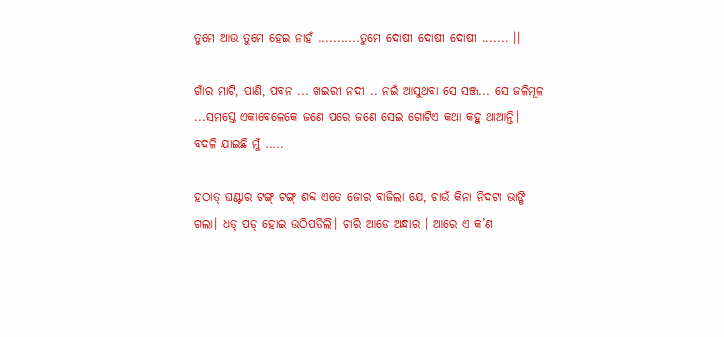ତୁମେ ଆଉ ତୁମେ ହେଇ ନାହଁ ...........ତୁମେ ଦୋଷୀ ଦୋଷୀ ଦୋଷୀ ....... ।।

ଗାଁର ମାଟି, ପାଣି, ପବନ ... ଖଇରୀ ନଦୀ .. ନଇଁ ଆସୁଥବା ସେ ସଞ୍ଜ... ସେ ଜଳିମୂଳ ...ସମସ୍ତେ ଏକାବେଳେକେ ଜଣେ ପରେ ଜଣେ ସେଇ ଗୋଟିଏ କଥା କହୁ ଥାଆନ୍ତି। ବଦଳି ଯାଇଛି ମୁଁ .....

ହଠାତ୍‌ ଘଣ୍ଟାର ଟଙ୍ଗ୍‌ ଟଙ୍ଗ୍‌ ଶବ୍ଦ ଏତେ ଜୋର ବାଜିଲା ଯେ, ଚାଉଁ କିନା ନିଦଟା ଭାଙ୍ଗି ଗଲା। ଧଡ୍‌ ପଡ୍‌ ହୋଇ ଉଠିପଡିଲି। ଚାରି ଆଡେ ଅନ୍ଧାର । ଆରେ ଏ କ’ଣ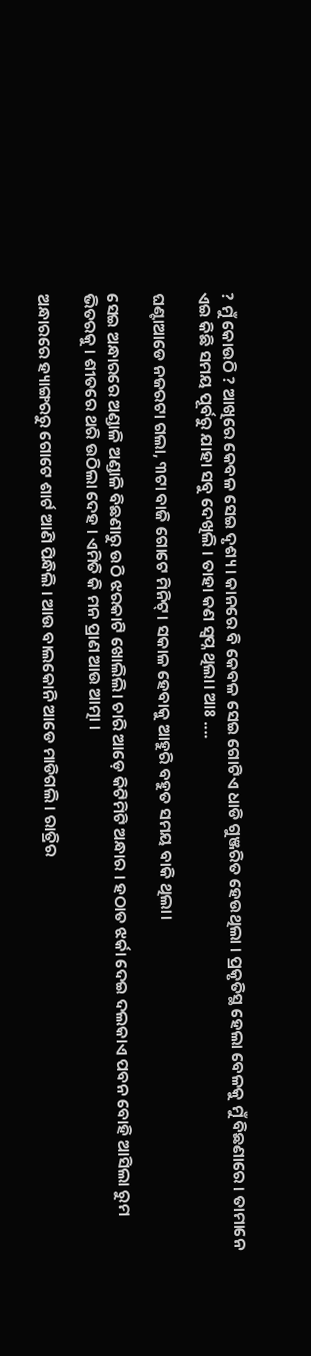? ମୁଁ କୋଉଠି ? ଆଖିରେ କେବଳ ସେଇ ଦୃଶ୍ୟ । କାନରେ ବି କେବଳ ସେଇ ଗୋଟିଏ ଧାଡି ଗୁଞ୍ଜରିତ ହେଉଥିଲା । ପ୍ରକୃତିସ୍ଥ ହେଲା ବେଳକୁ ମୁଁ ବିଛଣାରେ । ତାମାନେ ଏଇ କିଛି ସମୟ ପୂର୍ବରୁ ଯାହା ସବୁ ଦେଖିଲି । ତାହା କଣ ସ୍ୱପ୍ନ ଥିଲା। ଆଃ ....

ଘଣ୍ଟାଆଡେ ନଜରଟା ଗଲା, ୩ଟା ବାଜି ଗୋଟେ ମିନିଟ୍‌। ସକାଳ ହେବାକୁ ଆହୁରି ବହୁତ ସମୟ ବାକି ଥିଲା।

ସେଇ ଅନ୍ଧାରରେ ଅଣ୍ଡାଳି ଅଣ୍ଡାଳି ବିଛଣାରୁ ଉଠି ଝରକାଟି ଖୋଲିଲି। ଚାରି ଆଡ଼େ କିଟିମିଟି ଅନ୍ଧାର । ହଠାତ ଝର୍କା ଦେଇ ଦଲକାଏ ପବନ ବୋହି ଆସିଲା ରୁମ ଭିତରକୁ । ଶୀତରେ ଥରି ଉଠିଲା ଦେହ । ଏମିତି କି ମନ ପ୍ରାଣ ଆଉ ଆତ୍ମା ।

ଅନ୍ଧାରରେ ହ୍ୟାଙ୍ଗରରୁ ଗୋଟେ ଶାର୍ଟ ଆଣି ପିନ୍ଧିଲି । ଆଉ ବାଲକୋନି ଆଡେ ମାଡିଗଲି । ରାତ୍ରିର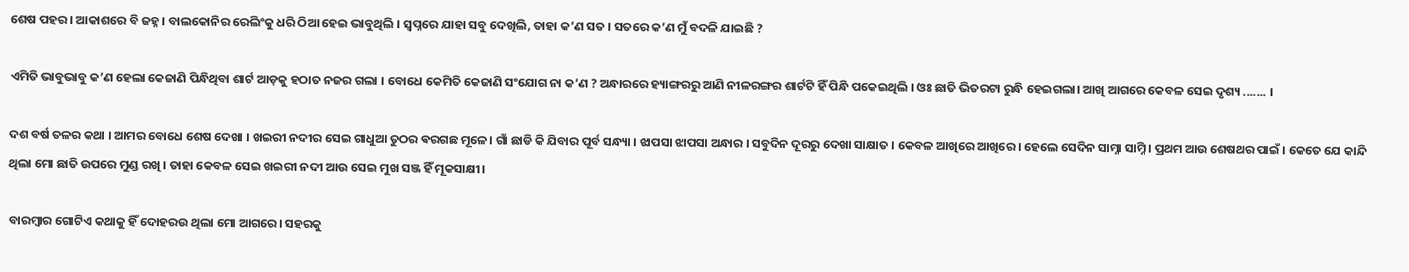ଶେଷ ପହର । ଆକାଶରେ ବି ଜହ୍ନ । ବାଲକୋନିର ରେଲିଂକୁ ଧରି ଠିଆ ହେଇ ଭାବୁଥିଲି । ସ୍ୱପ୍ନରେ ଯାହା ସବୁ ଦେଖିଲି, ତାହା କ’ଣ ସତ । ସତରେ କ’ଣ ମୁଁ ବଦଳି ଯାଇଛି ?

ଏମିତି ଭାବୁଭାବୁ କ’ଣ ହେଲା କେଜାଣି ପିନ୍ଧିଥିବା ଶାର୍ଟ ଆଡ଼କୁ ହଠାତ ନଜର ଗଲା । ବୋଧେ କେମିତି କେଜାଣି ସଂଯୋଗ ନା କ’ଣ ? ଅନ୍ଧାରରେ ହ୍ୟାଙ୍ଗରରୁ ଆଣି ନୀଳରଙ୍ଗର ଶାର୍ଟଟି ହିଁ ପିନ୍ଧି ପକେଇଥିଲି । ଓଃ ଛାତି ଭିତରଟା ରୁନ୍ଧି ହେଇଗଲା। ଆଖି ଆଗରେ କେବଳ ସେଇ ଦୃଶ୍ୟ ....... ।

ଦଶ ବର୍ଷ ତଳର କଥା । ଆମର ବୋଧେ ଶେଷ ଦେଖା । ଖଇରୀ ନଦୀର ସେଇ ଗାଧୁଆ ତୁଠର ଵରଗଛ ମୂଳେ। ଗାଁ ଛାଡି କି ଯିବାର ପୂର୍ବ ସନ୍ଧ୍ୟା । ଝାପସା ଝାପସା ଅନ୍ଧାର । ସବୁଦିନ ଦୂରରୁ ଦେଖା ସାକ୍ଷାତ । କେବଳ ଆଖିରେ ଆଖିରେ । ହେଲେ ସେଦିନ ସାମ୍ନା ସାମ୍ନି । ପ୍ରଥମ ଆଉ ଶେଷଥର ପାଇଁ । କେତେ ଯେ କାନ୍ଦି ଥିଲା ମୋ ଛାତି ଉପରେ ମୁଣ୍ଡ ରଖି । ତାହା କେବଳ ସେଇ ଖଇରୀ ନଦୀ ଆଉ ସେଇ ମୁଖ ସଞ୍ଜ ହିଁ ମୂକସାକ୍ଷୀ।

ବାରମ୍ବାର ଗୋଟିଏ କଥାକୁ ହିଁ ଦୋହରଉ ଥିଲା ମୋ ଆଗରେ। ସହରକୁ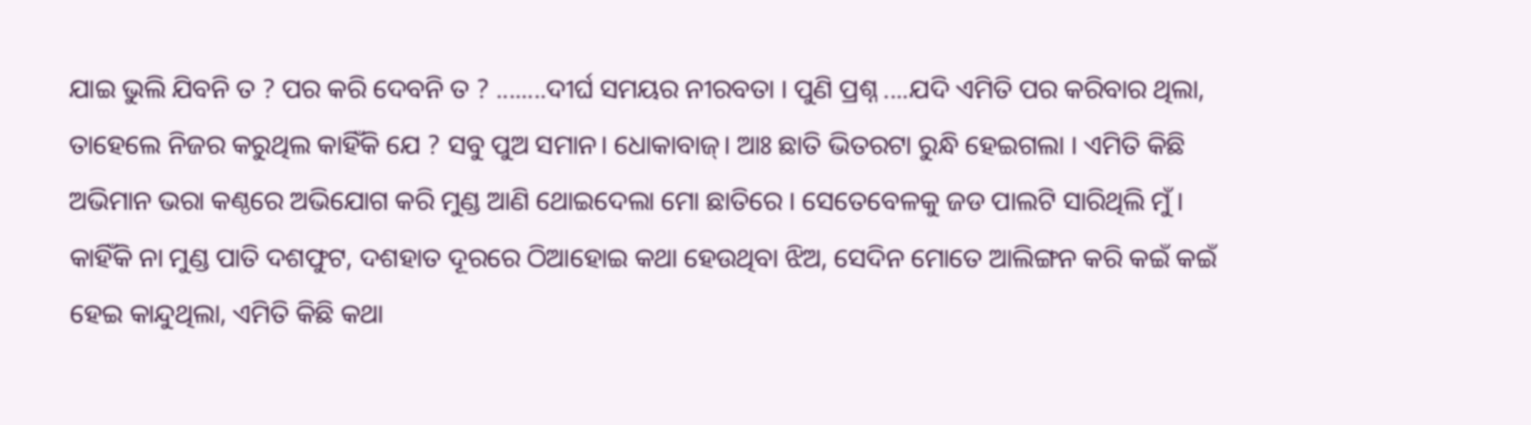ଯାଇ ଭୁଲି ଯିବନି ତ ? ପର କରି ଦେବନି ତ ? ........ଦୀର୍ଘ ସମୟର ନୀରବତା । ପୁଣି ପ୍ରଶ୍ନ ....ଯଦି ଏମିତି ପର କରିବାର ଥିଲା, ତାହେଲେ ନିଜର କରୁଥିଲ କାହିଁକି ଯେ ? ସବୁ ପୁଅ ସମାନ। ଧୋକାବାଜ୍‌। ଆଃ ଛାତି ଭିତରଟା ରୁନ୍ଧି ହେଇଗଲା । ଏମିତି କିଛି ଅଭିମାନ ଭରା କଣ୍ଠରେ ଅଭିଯୋଗ କରି ମୁଣ୍ଡ ଆଣି ଥୋଇଦେଲା ମୋ ଛାତିରେ । ସେତେବେଳକୁ ଜଡ ପାଲଟି ସାରିଥିଲି ମୁଁ । କାହିଁକି ନା ମୁଣ୍ଡ ପାତି ଦଶଫୁଟ, ଦଶହାତ ଦୂରରେ ଠିଆହୋଇ କଥା ହେଉଥିବା ଝିଅ, ସେଦିନ ମୋତେ ଆଲିଙ୍ଗନ କରି କଇଁ କଇଁ ହେଇ କାନ୍ଦୁଥିଲା, ଏମିତି କିଛି କଥା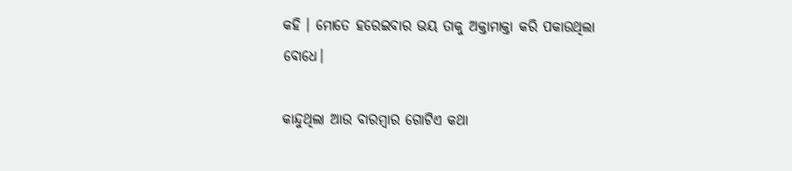କହି । ମୋତେ ହରେଇବାର ଭୟ ତାକୁ ଅକ୍ତାମାକ୍ତା କରି ପକାଉଥିଲା ବୋଧେ।

କାନ୍ଦୁଥିଲା ଆଉ ବାରମ୍ବାର ଗୋଟିଏ କଥା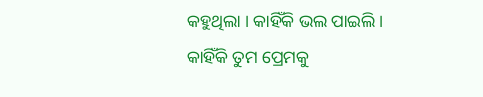କହୁଥିଲା । କାହିଁକି ଭଲ ପାଇଲି । କାହିଁକି ତୁମ ପ୍ରେମକୁ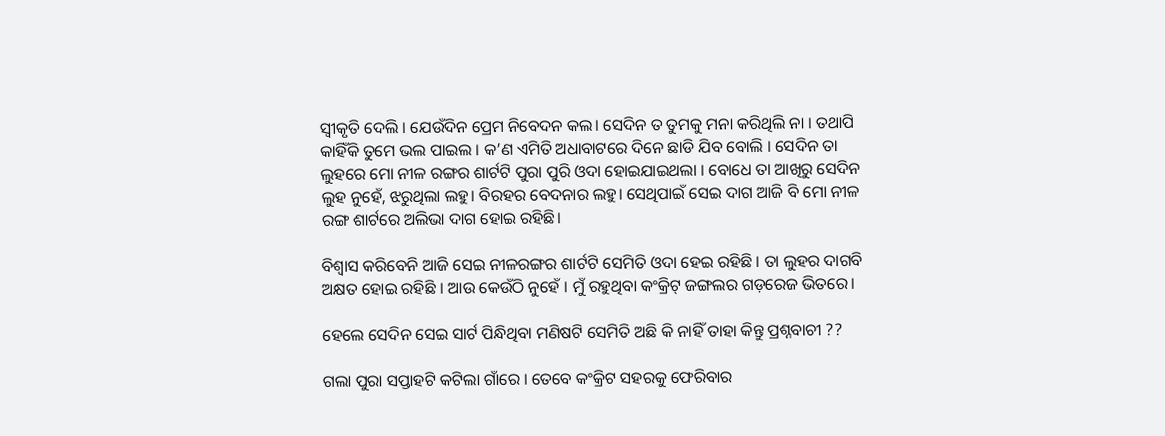ସ୍ୱୀକୃତି ଦେଲି । ଯେଉଁଦିନ ପ୍ରେମ ନିବେଦନ କଲ। ସେଦିନ ତ ତୁମକୁ ମନା କରିଥିଲି ନା । ତଥାପି କାହିଁକି ତୁମେ ଭଲ ପାଇଲ । କ’ଣ ଏମିତି ଅଧାବାଟରେ ଦିନେ ଛାଡି ଯିବ ବୋଲି । ସେଦିନ ତା ଲୁହରେ ମୋ ନୀଳ ରଙ୍ଗର ଶାର୍ଟଟି ପୁରା ପୁରି ଓଦା ହୋଇଯାଇଥଲା । ବୋଧେ ତା ଆଖିରୁ ସେଦିନ ଲୁହ ନୁହେଁ, ଝରୁଥିଲା ଲହୁ। ବିରହର ବେଦନାର ଲହୁ। ସେଥିପାଇଁ ସେଇ ଦାଗ ଆଜି ବି ମୋ ନୀଳ ରଙ୍ଗ ଶାର୍ଟରେ ଅଲିଭା ଦାଗ ହୋଇ ରହିଛି।

ବିଶ୍ୱାସ କରିବେନି ଆଜି ସେଇ ନୀଳରଙ୍ଗର ଶାର୍ଟଟି ସେମିତି ଓଦା ହେଇ ରହିଛି । ତା ଲୁହର ଦାଗବି ଅକ୍ଷତ ହୋଇ ରହିଛି । ଆଉ କେଉଁଠି ନୁହେଁ । ମୁଁ ରହୁଥିବା କଂକ୍ରିଟ୍‌ ଜଙ୍ଗଲର ଗଡ଼ରେଜ ଭିତରେ।

ହେଲେ ସେଦିନ ସେଇ ସାର୍ଟ ପିନ୍ଧିଥିବା ମଣିଷଟି ସେମିତି ଅଛି କି ନାହିଁ ତାହା କିନ୍ତୁ ପ୍ରଶ୍ନବାଚୀ ??

ଗଲା ପୁରା ସପ୍ତାହଟି କଟିଲା ଗାଁରେ । ତେବେ କଂକ୍ରିଟ ସହରକୁ ଫେରିବାର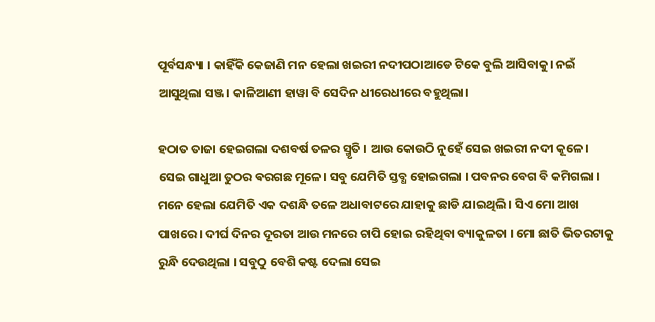ପୂର୍ବସନ୍ଧ୍ୟା । କାହିଁକି କେଜାଣି ମନ ହେଲା ଖଇରୀ ନଦୀପଠାଆଡେ ଟିକେ ବୁଲି ଆସିବାକୁ। ନଇଁ ଆସୁଥିଲା ସଞ୍ଜ। କାଳିଆଣୀ ହାୱା ବି ସେଦିନ ଧୀରେଧୀରେ ବହୁଥିଲା।

ହଠାତ ତାଜା ହେଇଗଲା ଦଶବର୍ଷ ତଳର ସ୍ମୃତି । ଆଉ କୋଉଠି ନୁହେଁ ସେଇ ଖଇରୀ ନଦୀ କୂଳେ। ସେଇ ଗାଧୁଆ ତୁଠର ଵରଗଛ ମୂଳେ। ସବୁ ଯେମିତି ସ୍ତବ୍ଧ ହୋଇଗଲା । ପବନର ବେଗ ବି କମିଗଲା । ମନେ ହେଲା ଯେମିତି ଏକ ଦଶନ୍ଧି ତଳେ ଅଧାବାଟରେ ଯାହାକୁ ଛାଡି ଯାଇଥିଲି । ସିଏ ମୋ ଆଖ ପାଖରେ । ଦୀର୍ଘ ଦିନର ଦୂରତା ଆଉ ମନରେ ଚାପି ହୋଇ ରହିଥିବା ବ୍ୟାକୁଳତା । ମୋ ଛାତି ଭିତରଟାକୁ ରୁନ୍ଧି ଦେଉଥିଲା । ସବୁଠୁ ବେଶି କଷ୍ଟ ଦେଲା ସେଇ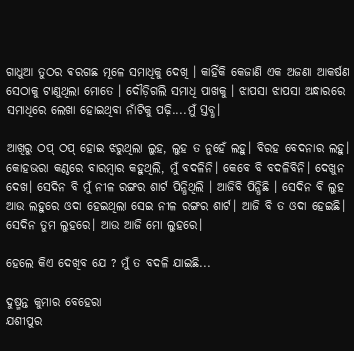ଗାଧୁଆ ତୁଠର ଵରଗଛ ମୂଳେ ସମାଧିକୁ ଦେଖି । କାହିଁକି କେଜାଣି ଏକ ଅଜଣା ଆକର୍ଷଣ ସେଠାକୁ ଟାଣୁଥିଲା ମୋତେ । ଦୌଡ଼ିଗଲି ସମାଧି ପାଖକୁ । ଝାପସା ଝାପସା ଅନ୍ଧାରରେ ସମାଧିରେ ଲେଖା ହୋଇଥିବା ନାଁଟିକୁ ପଢ଼ି....ମୁଁ ସ୍ତବ୍ଧ।

ଆଖିରୁ ଠପ୍‌ ଠପ୍‌ ହୋଇ ଝରୁଥିଲା ଲୁହ, ଲୁହ ତ ନୁହେଁ ଲହୁ। ବିରହ ବେଦନାର ଲହୁ। କୋହଭରା କଣ୍ଠରେ ବାରମ୍ବାର କହୁଥିଲି, ମୁଁ ବଦଳିନି। କେବେ ବି ବଦଳିବିନି। ଦେଖୁନ ଦେଖ। ସେଦିନ ବି ମୁଁ ନୀଳ ରଙ୍ଗର ଶାର୍ଟ ପିନ୍ଧିଥିଲି । ଆଜିବି ପିନ୍ଧିଛି । ସେଦିନ ବି ଲୁହ ଆଉ ଲହୁରେ ଓଦା ହେଇଥିଲା ସେଇ ନୀଳ ରଙ୍ଗର ଶାର୍ଟ। ଆଜି ବି ତ ଓଦା ହେଇଛି। ସେଦିନ ତୁମ ଲୁହରେ। ଆଉ ଆଜି ମୋ ଲୁହରେ।

ହେଲେ କିଏ ଦେଖିବ ଯେ ? ମୁଁ ତ ବଦଳି ଯାଇଛି...

ଦୁଷ୍ମନ୍ତ କୁମାର ବେହେରା
ଯଶୀପୁର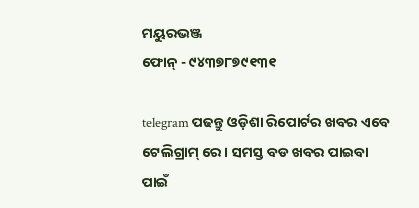ମୟୁରଭଞ୍ଜ
ଫୋନ୍‌ - ୯୪୩୭୮୭୯୧୩୧

telegram ପଢନ୍ତୁ ଓଡ଼ିଶା ରିପୋର୍ଟର ଖବର ଏବେ ଟେଲିଗ୍ରାମ୍ ରେ। ସମସ୍ତ ବଡ ଖବର ପାଇବା ପାଇଁ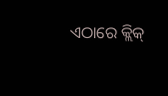ଏଠାରେ କ୍ଲିକ୍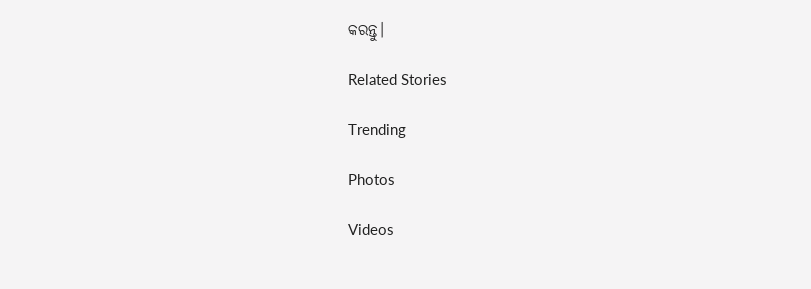କରନ୍ତୁ।

Related Stories

Trending

Photos

Videos